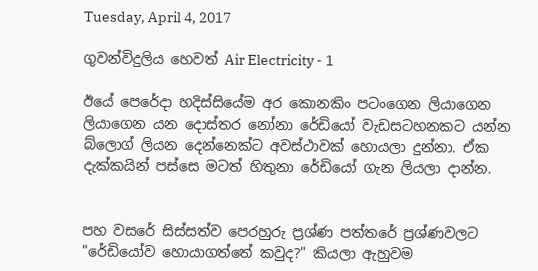Tuesday, April 4, 2017

ගුවන්විදුලිය හෙවත් Air Electricity - 1

ඊයේ පෙරේදා හදිස්සියේම අර කොනකිං පටංගෙන ලියාගෙන ලියාගෙන යන දොස්තර නෝනා රේඩියෝ වැඩසටහනකට යන්න බ්ලොග් ලියන දෙන්නෙක්ට අවස්ථාවක් හොයලා දුන්නා. ඒක දැක්කයින් පස්සෙ මටත් හිතුනා රේඩියෝ ගැන ලියලා දාන්න.


පහ වසරේ සිස්සත්ව පෙරහුරු ප්‍රශ්ණ පත්තරේ ප්‍රශ්ණවලට "රේඩියෝව හොයාගත්තේ කවුද?" කියලා ඇහුවම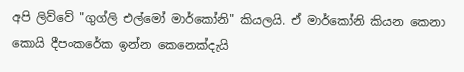අපි ලිව්වේ "ගුග්ලි එල්මෝ මාර්කෝනි" කියලයි. ඒ මාර්කෝනි කියන කෙනා කොයි දීපංකරේක ඉන්න කෙනෙක්දැයි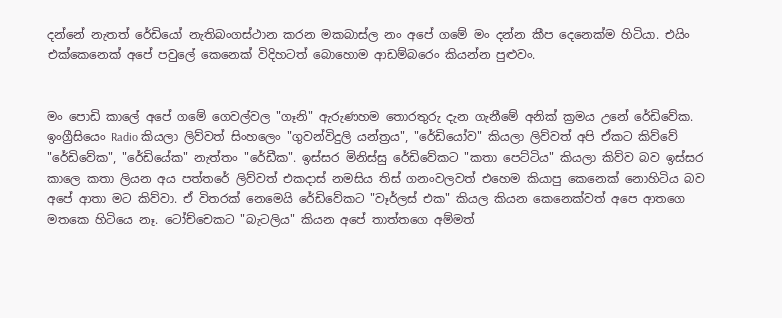දන්නේ නැතත් රේඩියෝ නැතිබංගස්ථාන කරන මකබාස්ල නං අපේ ගමේ මං දන්න කීප දෙනෙක්ම හිටියා. එයිං එක්කෙනෙක් අපේ පවුලේ කෙනෙක් විදිහටත් බොහොම ආඩම්බරෙං කියන්න පුළුවං.


මං පොඩි කාලේ අපේ ගමේ ගෙවල්වල "ගෑනි" ඇරුණහම තොරතුරු දැන ගැනීමේ අනික් ක්‍රමය උනේ රේඩිවේක. ඉංග්‍රීසියෙං Radio කියලා ලිව්වත් සිංහලෙං "ගුවන්විදුලි යන්ත්‍රය", "රේඩියෝව" කියලා ලිව්වත් අපි ඒකට කිව්වේ "රේඩිවේක", "රේඩියේක" නැත්තං "රේඩීක". ඉස්සර මිනිස්සු රේඩිවේකට "කතා පෙට්ටිය" කියලා කිව්ව බව ඉස්සර කාලෙ කතා ලියන අය පත්තරේ ලිව්වත් එකදාස් නමසිය තිස් ගනංවලවත් එහෙම කියාපු කෙනෙක් නොහිටිය බව අපේ ආතා මට කිව්වා. ඒ විතරක් නෙමෙයි රේඩිවේකට "වෑර්ලස් එක" කියල කියන කෙනෙක්වත් අපෙ ආතගෙ මතකෙ හිටියෙ නෑ. ටෝච්චෙකට "බැටලිය" කියන අපේ තාත්තගෙ අම්මත්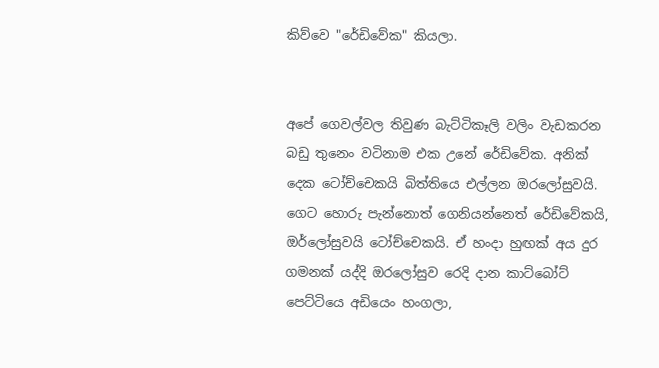කිව්වෙ "රේඩිවේක" කියලා.


අපේ ගෙවල්වල තිවුණ බැට්ටිකෑලි වලිං වැඩකරන බඩු තුනෙං වටිනාම එක උනේ රේඩිවේක. අනික් දෙක ටෝච්චෙකයි බිත්තියෙ එල්ලන ඔරලෝසුවයි. ගෙට හොරු පැන්නොත් ගෙනියන්නෙත් රේඩිවේකයි, ඔර්ලෝසුවයි ටෝච්චෙකයි. ඒ හංදා හුඟක් අය දුර ගමනක් යද්දි ඔරලෝසුව රෙදි දාන කාට්බෝට් පෙට්ටියෙ අඩියෙං හංගලා,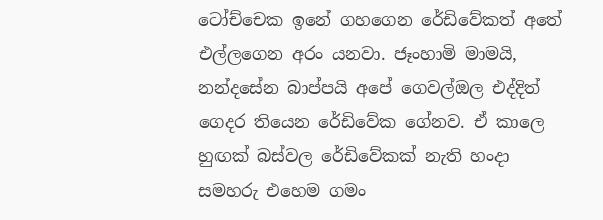ටෝච්චෙක ඉනේ ගහගෙන රේඩිවේකත් අතේ එල්ලගෙන අරං යනවා. ජෑංහාමි මාමයි, නන්දසේන බාප්පයි අපේ ගෙවල්ඔල එද්දිත් ගෙදර තියෙන රේඩිවේක ගේනව. ඒ කාලෙ හුඟක් බස්වල රේඩිවේකක් නැති හංදා සමහරු එහෙම ගමං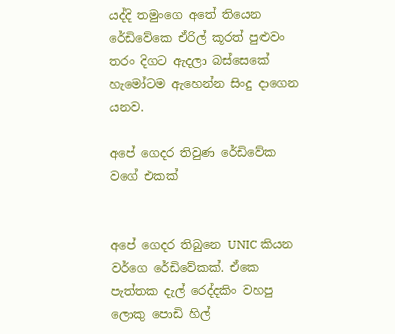යද්දි තමුංගෙ අතේ තියෙන රේඩිවේකෙ ඒරිල් කූරත් පුළුවං තරං දිගට ඇදලා බස්සෙකේ හැමෝටම ඇහෙන්න සිංදු දාගෙන යනව.

අපේ ගෙදර තිවුණ රේඩිවේක වගේ එකක්


අපේ ගෙදර තිබුනෙ UNIC කියන වර්ගෙ රේඩිවේකක්. ඒකෙ පැත්තක දැල් රෙද්දකිං වහපු ලොකු පොඩි හිල්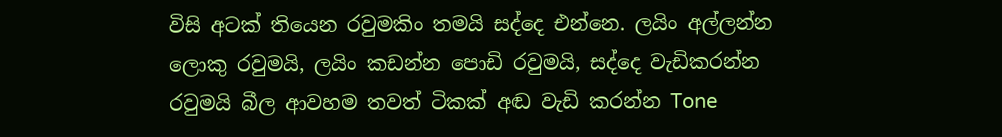විසි අටක් තියෙන රවුමකිං තමයි සද්දෙ එන්නෙ. ලයිං අල්ලන්න ලොකු රවුමයි, ලයිං කඩන්න පොඩි රවුමයි, සද්දෙ වැඩිකරන්න රවුමයි බීල ආවහම තවත් ටිකක් අඬ වැඩි කරන්න Tone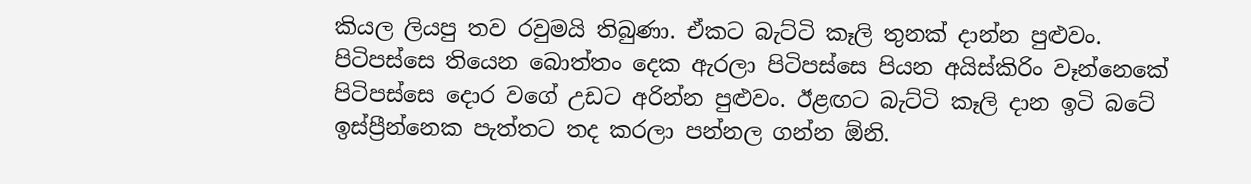කියල ලියපු තව රවුමයි තිබුණා. ඒකට බැට්ටි කෑලි තුනක් දාන්න පුළුවං. පිටිපස්සෙ තියෙන බොත්තං දෙක ඇරලා පිටිපස්සෙ පියන අයිස්කිරිං වෑන්නෙකේ පිටිපස්සෙ දොර වගේ උඩට අරින්න පුළුවං. ඊළඟට බැට්ටි කෑලි දාන ඉටි බටේ ඉස්ප්‍රීන්නෙක පැත්තට තද කරලා පන්නල ගන්න ඕනි.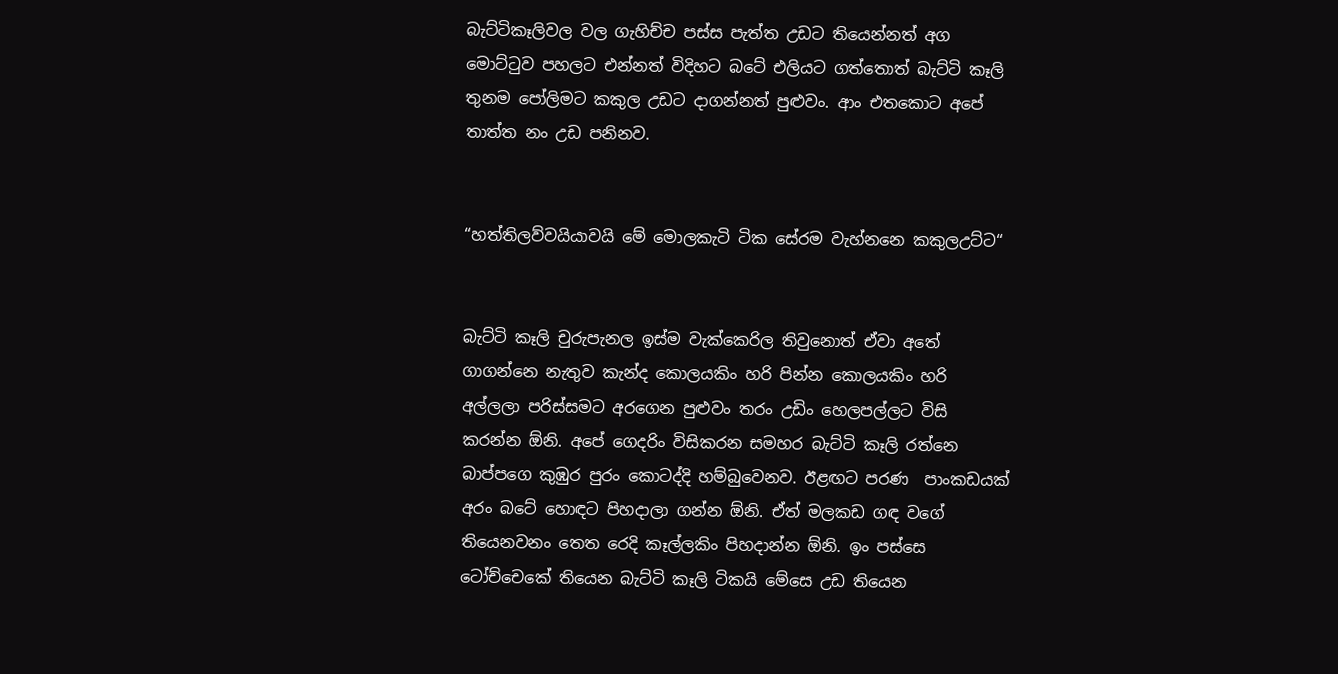බැට්ටිකෑලිවල වල ගැහිච්ච පස්ස පැත්ත උඩට තියෙන්නත් අග මොට්ටුව පහලට එන්නත් විදිහට බටේ එලියට ගත්තොත් බැට්ටි කෑලි තුනම පෝලිමට කකුල උඩට දාගන්නත් පුළුවං. ආං එතකොට අපේ තාත්ත නං උඩ පනිනව.


“හත්තිලව්වයියාවයි මේ මොලකැටි ටික සේරම වැහ්නනෙ කකුලඋට්ට“


බැට්ටි කෑලි චුරුපැනල ඉස්ම වැක්කෙරිල තිවුනොත් ඒවා අතේ ගාගන්නෙ නැතුව කැන්ද කොලයකිං හරි පින්න කොලයකිං හරි අල්ලලා පරිස්සමට අරගෙන පුළුවං තරං උඩිං හෙලපල්ලට විසි කරන්න ඕනි. අපේ ගෙදරිං විසිකරන සමහර බැට්ටි කෑලි රත්නෙ බාප්පගෙ කුඹුර පුරං කොටද්දි හම්බුවෙනව. ඊළඟට පරණ  පාංකඩයක් අරං බටේ හොඳට පිහදාලා ගන්න ඕනි. ඒත් මලකඩ ගඳ වගේ තියෙනවනං තෙත රෙදි කෑල්ලකිං පිහදාන්න ඕනි. ඉං පස්සෙ ටෝච්චෙකේ තියෙන බැට්ටි කෑලි ටිකයි මේසෙ උඩ තියෙන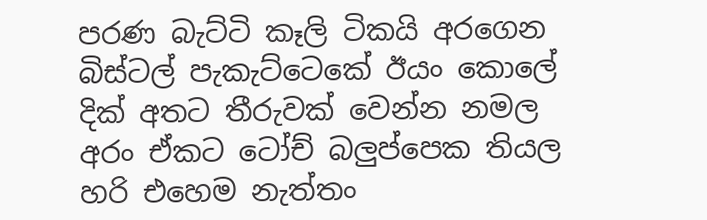පරණ බැට්ටි කෑලි ටිකයි අරගෙන බිස්ටල් පැකැට්ටෙකේ ඊයං කොලේ දික් අතට තීරුවක් වෙන්න නමල අරං ඒකට ටෝච් බලුප්පෙක තියල හරි එහෙම නැත්තං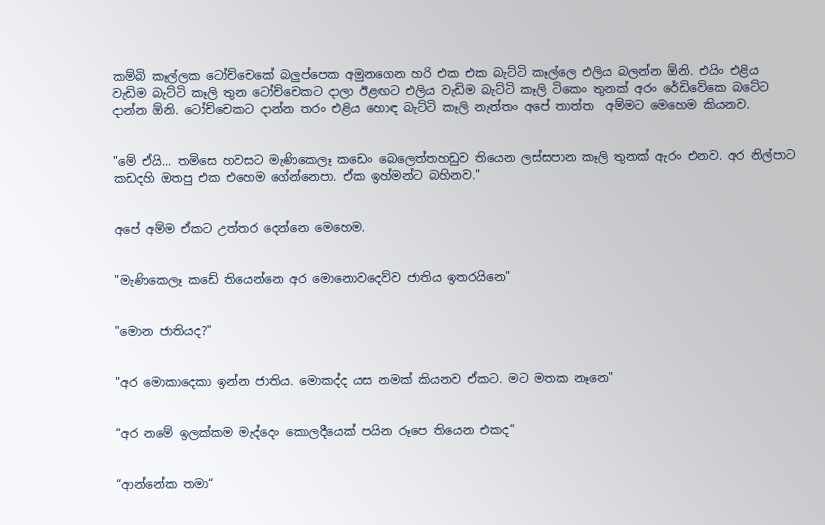කම්බි කෑල්ලක ටෝච්චෙකේ බලුප්පෙක අමුනගෙන හරි එක එක බැට්ටි කෑල්ලෙ එලිය බලන්න ඕනි. එයිං එළිය වැඩිම බැට්ටි කෑලි තුන ටෝච්චෙකට දාලා ඊළඟට එලිය වැඩිම බැට්ටි කෑලි ටිකෙං තුනක් අරං රේඩිවේකෙ බටේට දාන්න ඕනි. ටෝච්චෙකට දාන්න තරං එළිය හොඳ බැට්ටි කෑලි නැත්තං අපේ තාත්ත  අම්මට මෙහෙම කියනව.


"මේ ඒයි... තමිසෙ හවසට මැණිකෙලෑ කඩෙං බෙලෙත්තහඩුව තියෙන ලස්සපාන කෑලි තුනක් ඇරං එනව. අර නිල්පාට කඩදහි ඔතපු එක එහෙම ගේන්නෙපා. ඒක ඉහ්මන්ට බහිනව."


අපේ අම්ම ඒකට උත්තර දෙන්නෙ මෙහෙම.


"මැණිකෙලෑ කඩේ තියෙන්නෙ අර මොනොවදෙව්ව ජාතිය ඉතරයිනෙ"


"මොන ජාතියද?"


"අර මොකාදෙකා ඉන්න ජාතිය. මොකද්ද යස නමක් කියනව ඒකට. මට මතක නෑනෙ"


“අර නමේ ඉලක්කම මැද්දෙං කොලදීයෙක් පයින රූපෙ තියෙන එකද“


“ආන්නේක තමා“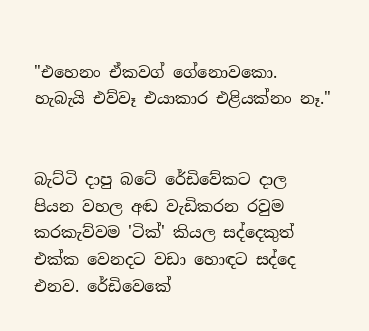"එහෙනං ඒකවග් ගේනොවකො. හැබැයි එව්වෑ එයාකාර එළියක්නං නෑ."


බැට්ටි දාපු බටේ රේඩිවේකට දාල පියන වහල අඬ වැඩිකරන රවුම කරකැව්වම 'ටික්' කියල සද්දෙකුත් එක්ක වෙනදට වඩා හොඳට සද්දෙ එනව. රේඩිවෙකේ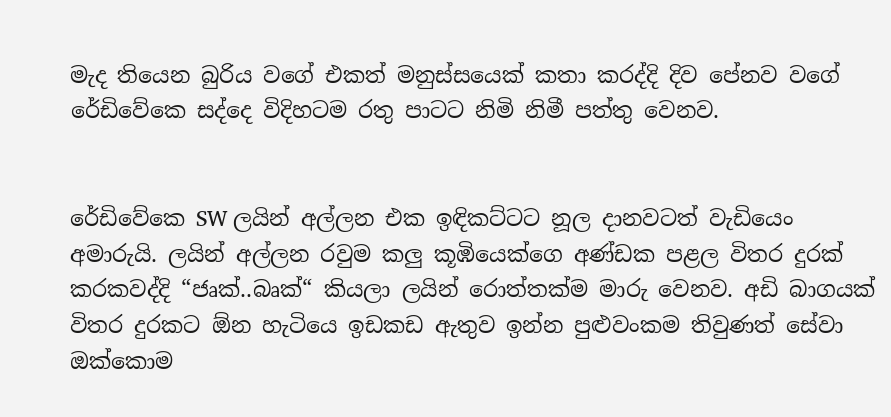මැද තියෙන බුරිය වගේ එකත් මනුස්සයෙක් කතා කරද්දි දිව පේනව වගේ රේඩිවේකෙ සද්දෙ විදිහටම රතු පාටට නිමි නිමී පත්තු වෙනව.


රේඩිවේකෙ SW ලයින් අල්ලන එක ඉඳිකට්ටට නූල දානවටත් වැඩියෙං අමාරුයි. ලයින් අල්ලන රවුම කලු කූඹියෙක්ගෙ අණ්ඩක පළල විතර දුරක් කරකවද්දි “ජෘක්..බෘක්“ කියලා ලයින් රොත්තක්ම මාරු වෙනව. අඩි බාගයක් විතර දුරකට ඕන හැටියෙ ඉඩකඩ ඇතුව ඉන්න පුළුවංකම තිවුණත් සේවා ඔක්කොම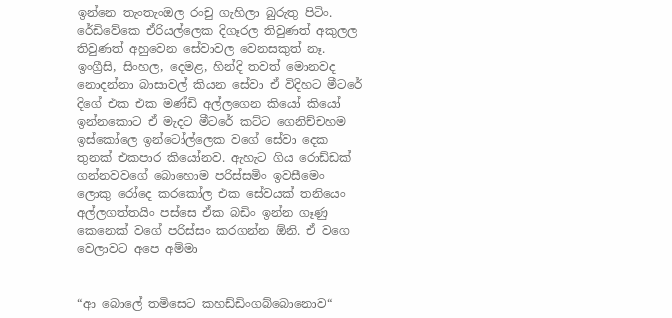ඉන්නෙ තැංතැංඔල රංචු ගැහිලා බුරුතු පිටිං. රේඩිවේකෙ ඒරියල්ලෙක දිගෑරල තිවුණත් අකුලල තිවුණත් අහුවෙන සේවාවල වෙනසකුත් නෑ. ඉංග්‍රීසි, සිංහල, දෙමළ, හින්දි තවත් මොනවද නොදන්නා බාසාවල් කියන සේවා ඒ විදිහට මීටරේ දිගේ එක එක මණ්ඩි අල්ලගෙන කියෝ කියෝ ඉන්නකොට ඒ මැදට මීටරේ කට්ට ගෙනිච්චහම ඉස්කෝලෙ ඉන්ටෝල්ලෙක වගේ සේවා දෙක තුනක් එකපාර කියෝනව. ඇහැට ගිය රොඩ්ඩක් ගන්නවවගේ බොහොම පරිස්සමිං ඉවසීමෙං ලොකු රෝදෙ කරකෝල එක සේවයක් තනියෙං අල්ලගත්තයිං පස්සෙ ඒක බඩිං ඉන්න ගෑණු කෙනෙක් වගේ පරිස්සං කරගන්න ඕනි. ඒ වගෙ වෙලාවට අපෙ අම්මා


“ආ බොලේ තමිසෙට කහඩ්ඩිංගබ්බොනොව“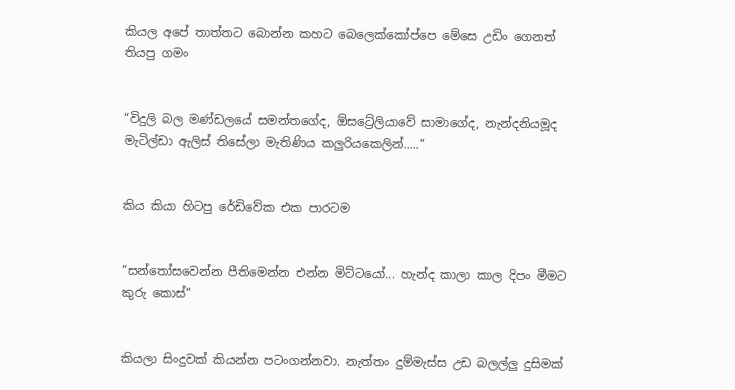කියල අපේ තාත්තට බොන්න කහට බෙලෙක්කෝප්පෙ මේසෙ උඩිං ගෙනත් තියපු ගමං


“විදුලි බල මණ්ඩලයේ සමන්තගේද, ඕසට්‍රේලියාවේ සාමාගේද, නැන්දනියමූද මැටිල්ඩා ඇලිස් තිසේලා මැතිණිය කලුරියකෙලින්.....“


කිය කියා හිටපු රේඩිවේක එක පාරටම


“සන්තෝසවෙන්න පීතිමෙන්න එන්න මිට්ටයෝ... හැන්ද කාලා කාල දිපං මීමට කුරු කොස්“


කියලා සිංදුවක් කියන්න පටංගන්නවා. නැත්තං දුම්මැස්ස උඩ බලල්ලු දුසිමක්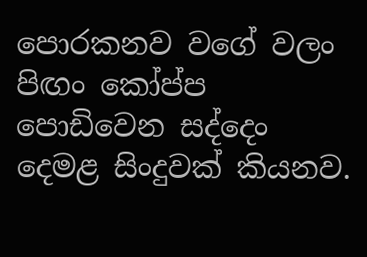පොරකනව වගේ වලං පිඟං කෝප්ප පොඩිවෙන සද්දෙං දෙමළ සිංදුවක් කියනව.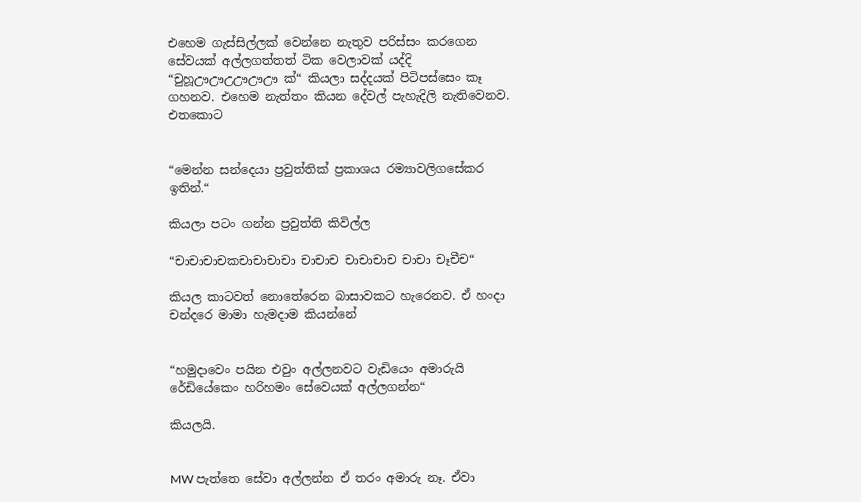එහෙම ගැස්සිල්ලක් වෙන්නෙ නැතුව පරිස්සං කරගෙන සේවයක් අල්ලගත්තත් ටික වෙලාවක් යද්දි “චුහූඌඌඋඌඌඌ ක්“ කියලා සද්දයක් පිටිපස්සෙං කෑ ගහනව. එහෙම නැත්තං කියන දේවල් පැහැදිලි නැතිවෙනව. එතකොට


“මෙන්න සන්දෙයා ප්‍රවුත්තික් ප්‍රකාශය රම්‍යාවලිගසේකර ඉතින්.“

කියලා පටං ගන්න ප්‍රවුත්ති කිවිල්ල

“චාචාචාචකචාචාචාචා චාචාච චාචාචාච චාචා චෑචීච“

කියල කාටවත් නොතේරෙන බාසාවකට හැරෙනව. ඒ හංදා චන්දරෙ මාමා හැමදාම කියන්නේ


“හමුදාවෙං පයින එවුං අල්ලනවට වැඩියෙං අමාරුයි රේඩියේකෙං හරිහමං සේවෙයක් අල්ලගන්න“

කියලයි.


MW පැත්තෙ සේවා අල්ලන්න ඒ තරං අමාරු නෑ. ඒවා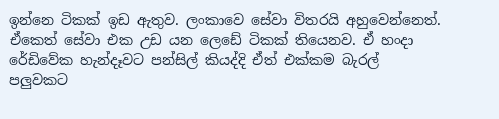ඉන්නෙ ටිකක් ඉඩ ඇතුව. ලංකාවෙ සේවා විතරයි අහුවෙන්නෙත්. ඒකෙත් සේවා එක උඩ යන ලෙඩේ ටිකක් තියෙනව. ඒ හංදා රේඩිවේක හැන්දෑවට පන්සිල් කියද්දි ඒත් එක්කම බැරල් පලුවකට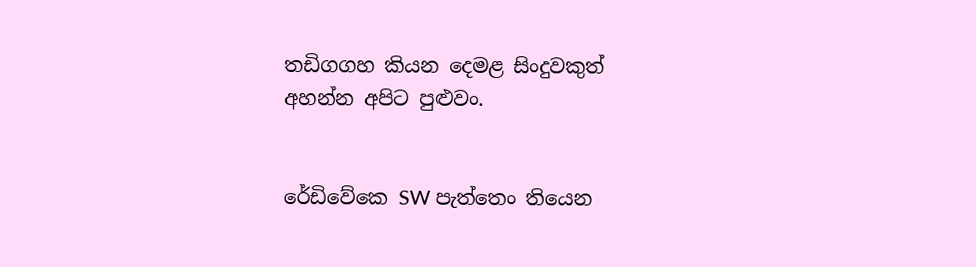තඩිගගහ කියන දෙමළ සිංදුවකුත් අහන්න අපිට පුළුවං.


රේඩිවේකෙ SW පැත්තෙං තියෙන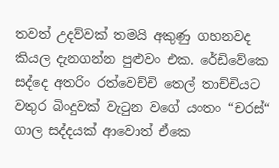තවත් උදව්වක් තමයි අකුණු ගහනවද කියල දැනගන්න පුළුවං එක. රේඩිවේකෙ සද්දෙ අතරිං රත්වෙච්චි තෙල් තාච්චියට වතුර බිංදුවක් වැටුන වගේ යංතං “චරස්“ ගාල සද්දයක් ආවොත් ඒකෙ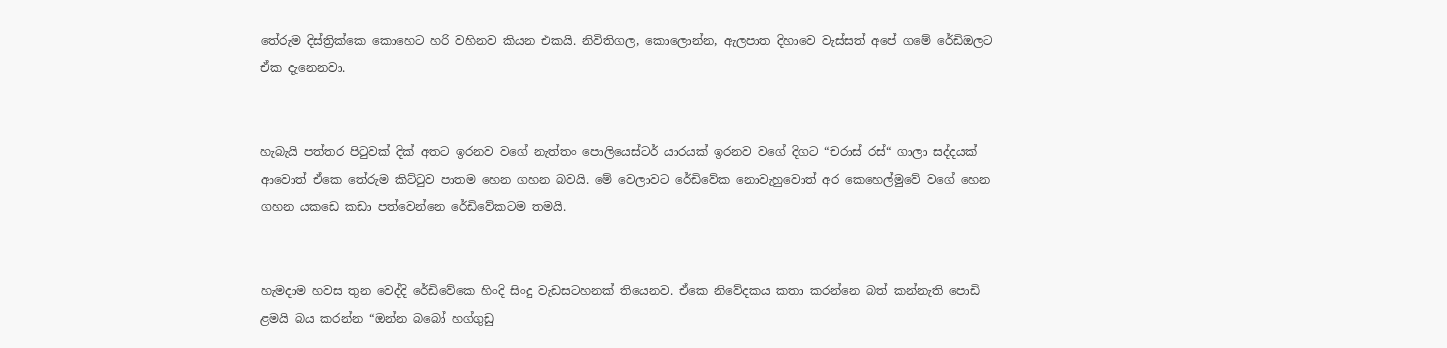තේරුම දිස්ත්‍රික්කෙ කොහෙට හරි වහිනව කියන එකයි. නිවිතිගල, කොලොන්න, ඇලපාත දිහාවෙ වැස්සත් අපේ ගමේ රේඩිඔලට ඒක දැනෙනවා.


හැබැයි පත්තර පිටුවක් දික් අතට ඉරනව වගේ නැත්තං පොලියෙස්ටර් යාරයක් ඉරනව වගේ දිගට “චරාස් රස්“ ගාලා සද්දයක් ආවොත් ඒකෙ තේරුම කිට්ටුව පාතම හෙන ගහන බවයි. මේ වෙලාවට රේඩිවේක නොවැහුවොත් අර කෙහෙල්මුවේ වගේ හෙන ගහන යකඩෙ කඩා පත්වෙන්නෙ රේඩිවේකටම තමයි.


හැමදාම හවස තුන වෙද්දි රේඩිවේකෙ හිංදි සිංදු වැඩසටහනක් තියෙනව. ඒකෙ නිවේදකය කතා කරන්නෙ බත් කන්නැති පොඩි ළමයි බය කරන්න “ඔන්න බබෝ හග්ගුඩු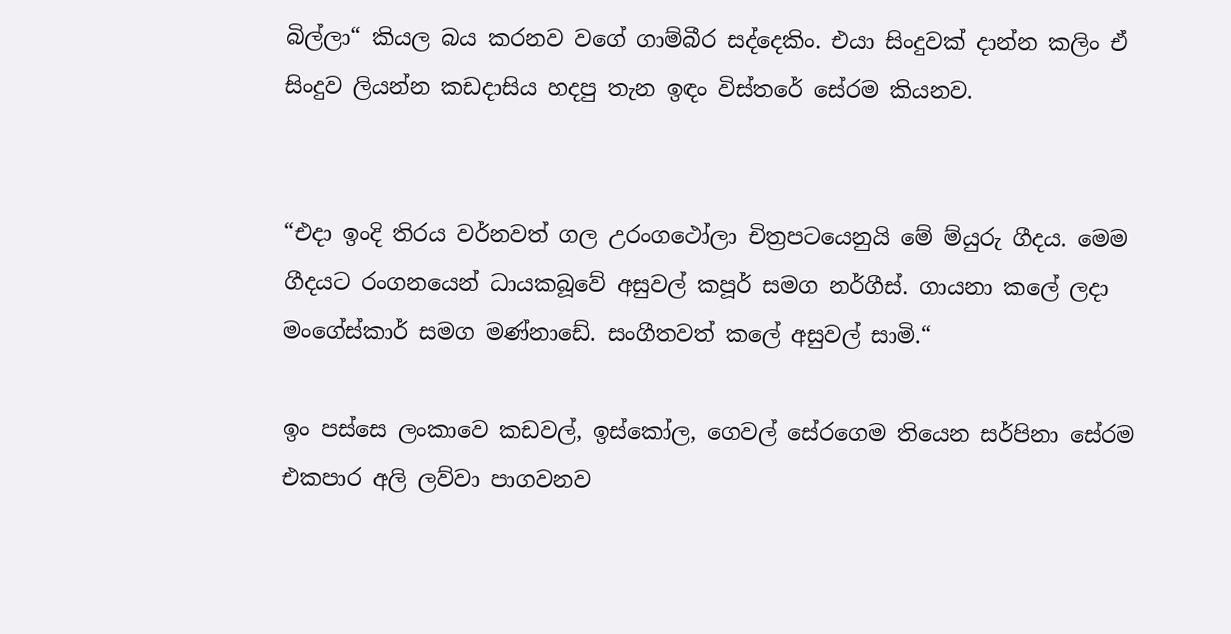බිල්ලා“ කියල බය කරනව වගේ ගාම්බීර සද්දෙකිං. එයා සිංදුවක් දාන්න කලිං ඒ සිංදුව ලියන්න කඩදාසිය හදපු තැන ඉඳං විස්තරේ සේරම කියනව.


“එදා ඉංදි තිරය වර්නවත් ගල උරංගථෝලා චිත්‍රපටයෙනුයි මේ ම්යුරු ගීදය. මෙම ගීදයට රංගනයෙන් ධායකබූවේ අසුවල් කපූර් සමග නර්ගීස්. ගායනා කලේ ලදා මංගේස්කාර් සමග මණ්නාඩේ. සංගීතවත් කලේ අසුවල් සාමි.“

ඉං පස්සෙ ලංකාවෙ කඩවල්, ඉස්කෝල, ගෙවල් සේරගෙම තියෙන සර්පිනා සේරම එකපාර අලි ලව්වා පාගවනව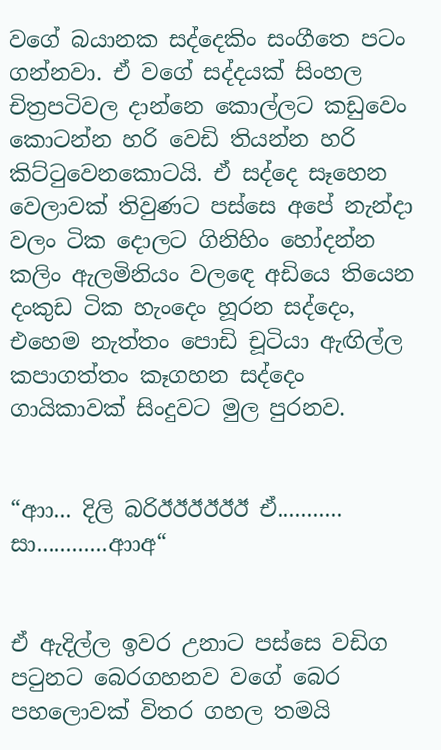වගේ බයානක සද්දෙකිං සංගීතෙ පටං ගන්නවා. ඒ වගේ සද්දයක් සිංහල චිත්‍රපටිවල දාන්නෙ කොල්ලට කඩුවෙං කොටන්න හරි වෙඩි තියන්න හරි කිට්ටුවෙනකොටයි. ඒ සද්දෙ සෑහෙන වෙලාවක් තිවුණට පස්සෙ අපේ නැන්දා වලං ටික දොලට ගිනිහිං හෝදන්න කලිං ඇලමිනියං වලඳෙ අඩියෙ තියෙන දංකුඩ ටික හැංදෙං හූරන සද්දෙං, එහෙම නැත්තං පොඩි චූටියා ඇඟිල්ල කපාගත්තං කෑගහන සද්දෙං ගායිකාවක් සිංදුවට මුල පුරනව.


“ආා... දිලි බරිඊඊඊඊඊඊ ඒ........... සා............ආාඅ“


ඒ ඇදිල්ල ඉවර උනාට පස්සෙ වඩිග පටුනට බෙරගහනව වගේ බෙර පහලොවක් විතර ගහල තමයි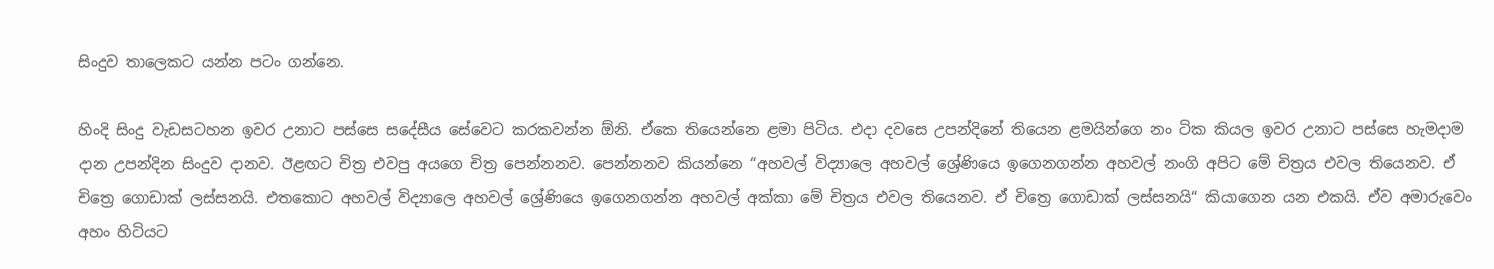සිංදුව තාලෙකට යන්න පටං ගන්නෙ.

හිංදි සිංදු වැඩසටහන ඉවර උනාට පස්සෙ සදේසීය සේවෙට කරකවන්න ඕනි. ඒකෙ තියෙන්නෙ ළමා පිටිය. එදා දවසෙ උපන්දිනේ තියෙන ළමයින්ගෙ නං ටික කියල ඉවර උනාට පස්සෙ හැමදාම දාන උපන්දින සිංදුව දානව. ඊළඟට චිත්‍ර එවපු අයගෙ චිත්‍ර පෙන්නනව. පෙන්නනව කියන්නෙ “අහවල් විද්‍යාලෙ අහවල් ශ්‍රේණියෙ ඉගෙනගන්න අහවල් නංගි අපිට මේ චිත්‍රය එවල තියෙනව. ඒ චිත්‍රෙ ගොඩාක් ලස්සනයි. එතකොට අහවල් විද්‍යාලෙ අහවල් ශ්‍රේණියෙ ඉගෙනගන්න අහවල් අක්කා මේ චිත්‍රය එවල තියෙනව. ඒ චිත්‍රෙ ගොඩාක් ලස්සනයි“ කියාගෙන යන එකයි. ඒව අමාරුවෙං අහං හිටියට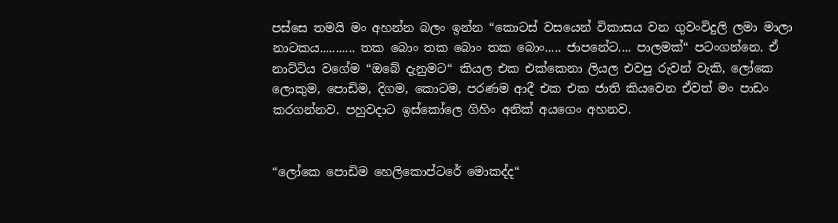පස්සෙ තමයි මං අහන්න බලං ඉන්න “කොටස් වසයෙන් විකාසය වන ගුවංවිදුලි ලමා මාලා නාටකය........... තක බොං තක බොං තක බොං..... ජාපනේට.... පාලමක්“ පටංගන්නෙ. ඒ නාට්ටිය වගේම “ඔබේ දැනුමට“ කියල එක එක්කෙනා ලියල එවපු රුවන් වැකි, ලෝකෙ ලොකුම, පොඩිම, දිගම, කොටම, පරණම ආදී එක එක ජාති කියවෙන ඒවත් මං පාඩං කරගන්නව. පහුවදාට ඉස්කෝලෙ ගිහිං අනික් අයගෙං අහනව.


“ලෝකෙ පොඩිම හෙලිකොප්ටරේ මොකද්ද“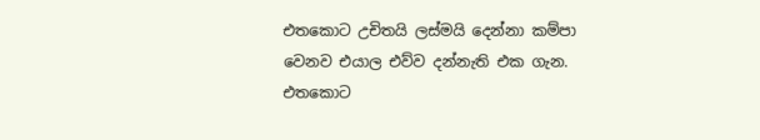එතකොට උචිතයි ලස්මයි දෙන්නා කම්පා වෙනව එයාල එව්ව දන්නැති එක ගැන. එතකොට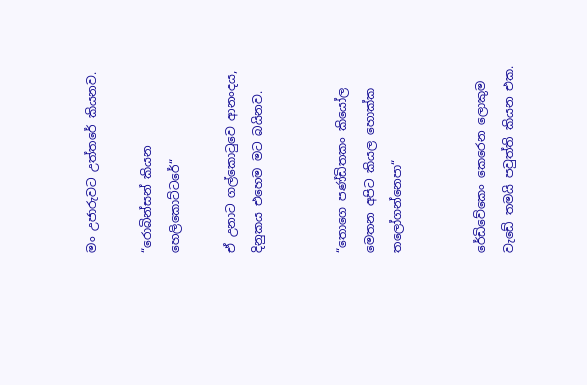මං උජාරුවට උත්තරේ කියනව.

“රොබින්සන් කියන හෙලිකොට්ටරේ“

ඒ උනාට ගල්කොටුවෙ ආනංදය, දිනුකය එහෙම මට බයිනව.


“තොගෙ පණ්ඩිතකං කියෝල මෙතන අපිට කියල හොක්ක තලෝගන්නෙපා“


රේඩිවේකෙං කෙරෙන ලොකුම වැඩේ තමයි පවුත්ති කියන එක.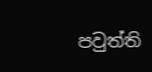පවුත්ති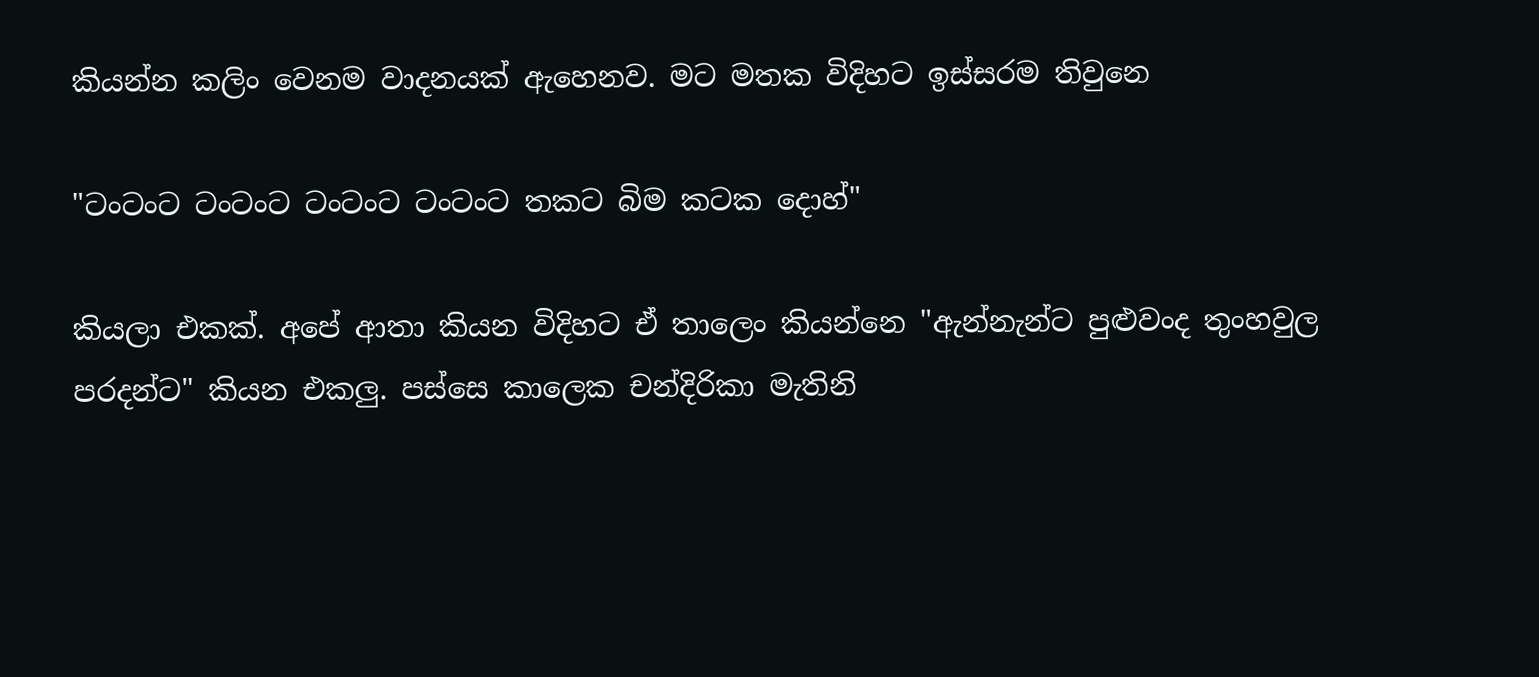කියන්න කලිං වෙනම වාදනයක් ඇහෙනව. මට මතක විදිහට ඉස්සරම තිවුනෙ

"ටංටංට ටංටංට ටංටංට ටංටංට තකට බිම කටක දොහ්"

කියලා එකක්. අපේ ආතා කියන විදිහට ඒ තාලෙං කියන්නෙ "ඇන්නැන්ට පුළුවංද තුංහවුල පරදන්ට" කියන එකලු. පස්සෙ කාලෙක චන්දිරිකා මැතිනි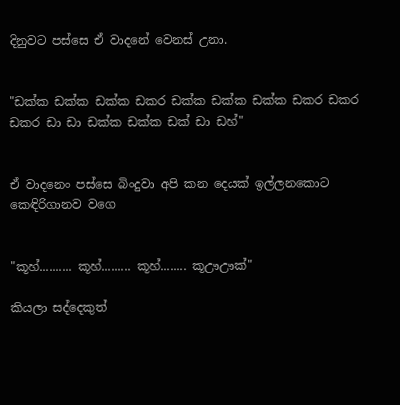දිනුවට පස්සෙ ඒ වාදනේ වෙනස් උනා.


"ඩක්ක ඩක්ක ඩක්ක ඩකර ඩක්ක ඩක්ක ඩක්ක ඩකර ඩකර ඩකර ඩා ඩා ඩක්ක ඩක්ක ඩක් ඩා ඩහ්"


ඒ වාදනෙං පස්සෙ බිංදුවා අපි කන දෙයක් ඉල්ලනකොට කෙඳිරිගානව වගෙ


"කූහ්.......... කූහ්......... කූහ්........ කූඌඌක්"

කියලා සද්දෙකුත්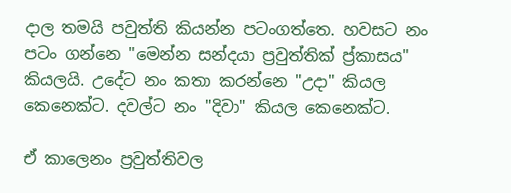දාල තමයි පවුත්ති කියන්න පටංගත්තෙ. හවසට නං පටං ගන්නෙ "මෙන්න සන්දයා ප්‍රවුත්තික් ප්‍ර්කාසය" කියලයි. උදේට නං කතා කරන්නෙ "උදා" කියල කෙනෙක්ට. දවල්ට නං "දිවා" කියල කෙනෙක්ට.

ඒ කාලෙනං ප්‍රවුත්තිවල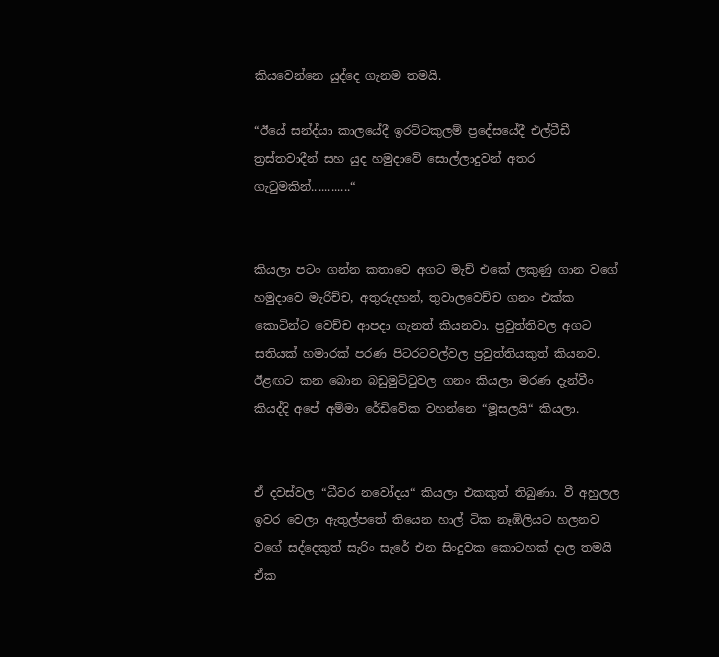කියවෙන්නෙ යුද්දෙ ගැනම තමයි.

“ඊයේ සන්ද්යා කාලයේදී ඉරට්ටකුලම් ප්‍රදේසයේදී එල්ටීඩී ත්‍රස්තවාදීන් සහ යුද හමුදාවේ සොල්ලාදුවන් අතර ගැටුමකින්............“


කියලා පටං ගන්න කතාවෙ අගට මැච් එකේ ලකුණු ගාන වගේ හමුදාවෙ මැරිච්ච, අතුරුදහන්, තුවාලවෙච්ච ගනං එක්ක කොටින්ට වෙච්ච ආපදා ගැනත් කියනවා. ප්‍රවුත්තිවල අගට සතියක් හමාරක් පරණ පිටරටවල්වල ප්‍රවුත්තියකුත් කියනව. ඊළඟට කන බොන බඩුමුට්ටුවල ගනං කියලා මරණ දැන්වීං කියද්දි අපේ අම්මා රේඩිවේක වහන්නෙ “මූසලයි“ කියලා.


ඒ දවස්වල “ධීවර නවෝදය“ කියලා එකකුත් තිබුණා. වී අහුලල ඉවර වෙලා ඇතුල්පතේ තියෙන හාල් ටික නෑඹිලියට හලනව වගේ සද්දෙකුත් සැරිං සැරේ එන සිංදුවක කොටහක් දාල තමයි ඒක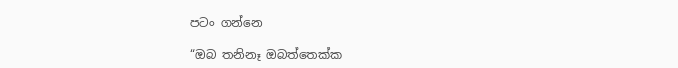පටං ගන්නෙ

“ඔබ තනිනෑ ඔබත්තෙක්ක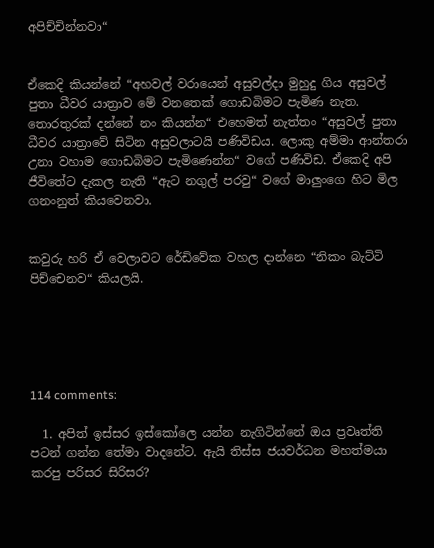අපිච්චින්නවා“


ඒකෙදි කියන්නේ “අහවල් වරායෙන් අසුවල්දා මුහුදු ගිය අසුවල් පුතා ධීවර යාත්‍රාව මේ වනතෙක් ගොඩබිමට පැමිණ නැත. තොරතුරක් දන්නේ නං කියන්න“ එහෙමත් නැත්තං “අසුවල් පුතා ධීවර යාත්‍රාවේ සිටින අසුවලාටයි පණිවිඩය. ලොකු අම්මා ආන්තරා උනා වහාම ගොඩබිමට පැමිණෙන්න“ වගේ පණිවිඩ. ඒකෙදි අපි ජීවිතේට දැකල නැති “ඇට නගුල් පරවු“ වගේ මාලුංගෙ හිට මිල ගනංනුත් කියවෙනවා.


කවුරු හරි ඒ වෙලාවට රේඩිවේක වහල දාන්නෙ “නිකං බැට්ටි පිච්චෙනව“ කියලයි.





114 comments:

  1. අපිත් ඉස්සර ඉස්කෝලෙ යන්න නැගිටින්නේ ඔය ප්‍රවෘත්ති පටන් ගන්න තේමා වාදනේට. ඇයි තිස්ස ජයවර්ධන මහත්මයා කරපු පරිසර සිරිසර?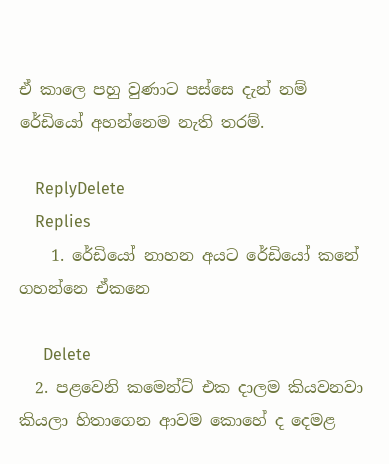ඒ කාලෙ පහු වුණාට පස්සෙ දැන් නම් රේඩියෝ අහන්නෙම නැති තරම්.

    ReplyDelete
    Replies
    1. රේඩියෝ නාහන අයට රේඩියෝ කනේ ගහන්නෙ ඒකනෙ

      Delete
  2. පළවෙනි කමෙන්ට් එක දාලම කියවනවා කියලා හිතාගෙන ආවම කොහේ ද දෙමළ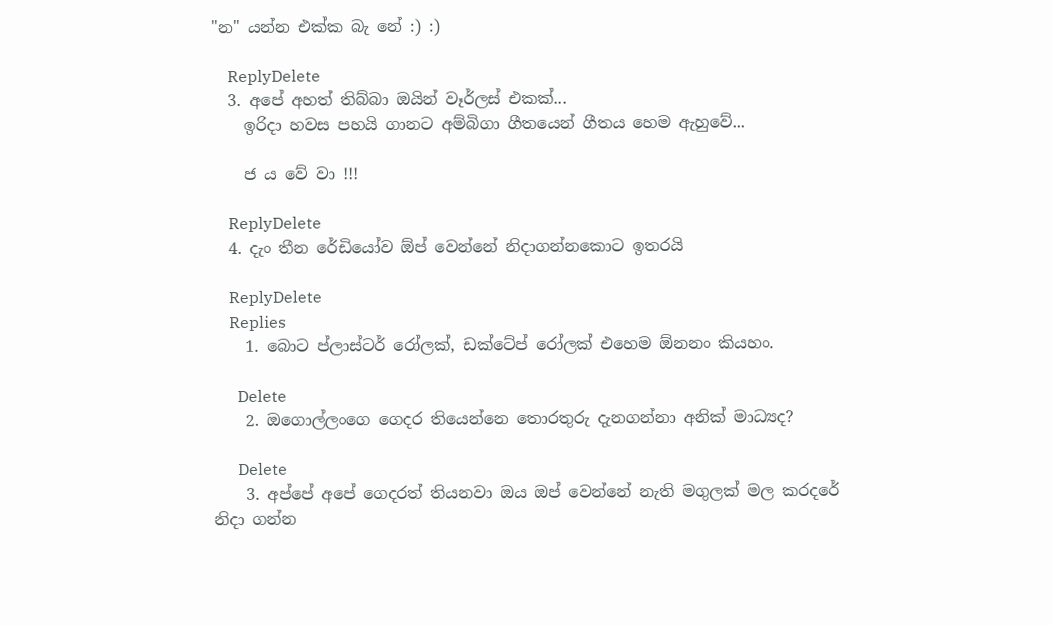"න" යන්න එක්ක බැ නේ :) :)

    ReplyDelete
  3. අපේ අහත් තිබ්බා ඔයින් වෑර්ලස් එකක්...
    ඉරිදා හවස පහයි ගානට අම්බිගා ගීතයෙන් ගීතය හෙම ඇහුවේ...

    ජ ය වේ වා !!!

    ReplyDelete
  4. දැං තීන රේඩියෝව ඕප් වෙන්නේ නිදාගන්නකොට ඉතරයි

    ReplyDelete
    Replies
    1. බොට ප්ලාස්ටර් රෝලක්, ඩක්ටේප් රෝලක් එහෙම ඕනනං කියහං.

      Delete
    2. ඔගොල්ලංගෙ ගෙදර තියෙන්නෙ තොරතුරු දැනගන්නා අනික් මාධ්‍යද?

      Delete
    3. අප්පේ අපේ ගෙදරත් තියනවා ඔය ඔප් වෙන්නේ නැති මගුලක් මල කරදරේ නිදා ගන්න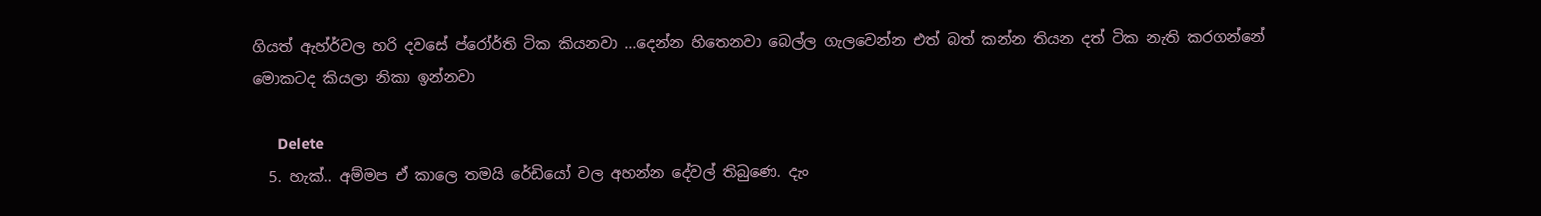ගියත් ඇහ්ර්වල හරි දවසේ ප්රෝර්ති ටික කියනවා ...දෙන්න හිතෙනවා බෙල්ල ගැලවෙන්න එත් බත් කන්න තියන දත් ටික නැති කරගන්නේ මොකටද කියලා නිකා ඉන්නවා

      Delete
  5. හැක්.. අම්මප ඒ කාලෙ තමයි රේඩියෝ වල අහන්න දේවල් තිබුණෙ. දැං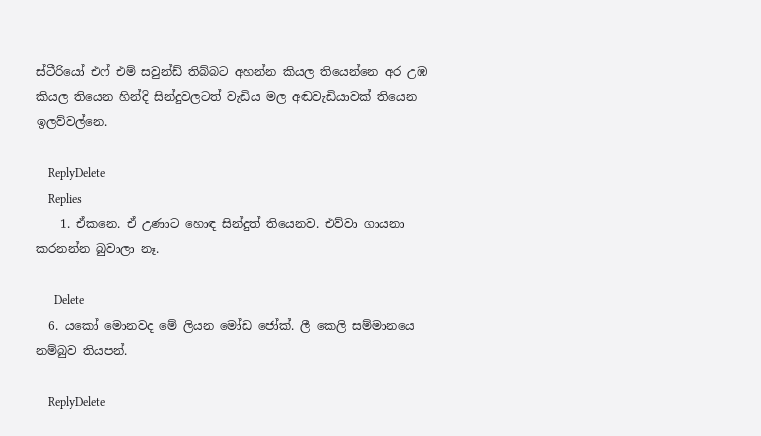ස්ටීරියෝ එෆ් එම් සවුන්ඩ් තිබ්බට අහන්න කියල තියෙන්නෙ අර උඹ කියල තියෙන හින්දි සින්දුවලටත් වැඩිය මල අඬවැඩියාවක් තියෙන ඉලව්වල්නෙ.

    ReplyDelete
    Replies
    1. ඒකනෙ. ඒ උණාට හොඳ සින්දුත් තියෙනව. එව්වා ගායනා කරනන්න බුවාලා නෑ.

      Delete
  6. යකෝ මොනවද මේ ලියන මෝඩ ජෝක්. ලී කෙලි සම්මානයෙ නම්බුව තියපන්.

    ReplyDelete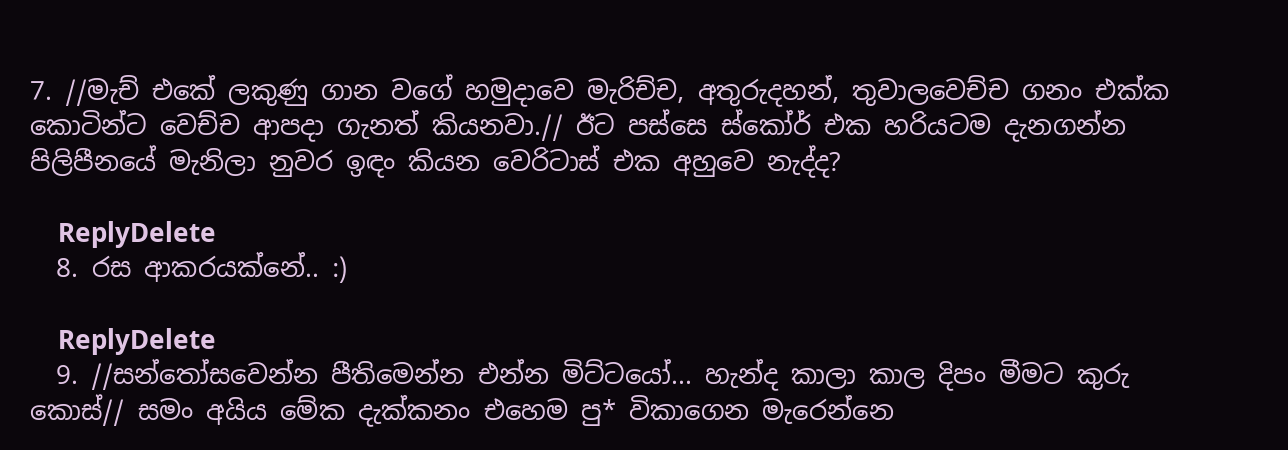7. //මැච් එකේ ලකුණු ගාන වගේ හමුදාවෙ මැරිච්ච, අතුරුදහන්, තුවාලවෙච්ච ගනං එක්ක කොටින්ට වෙච්ච ආපදා ගැනත් කියනවා.// ඊට පස්සෙ ස්කෝර් එක හරියටම දැනගන්න පිලිපීනයේ මැනිලා නුවර ඉඳං කියන වෙරිටාස් එක අහුවෙ නැද්ද?

    ReplyDelete
  8. රස ආකරයක්නේ.. :)

    ReplyDelete
  9. //සන්තෝසවෙන්න පීතිමෙන්න එන්න මිට්ටයෝ... හැන්ද කාලා කාල දිපං මීමට කුරු කොස්// සමං අයිය මේක දැක්කනං එහෙම පු* විකාගෙන මැරෙන්නෙ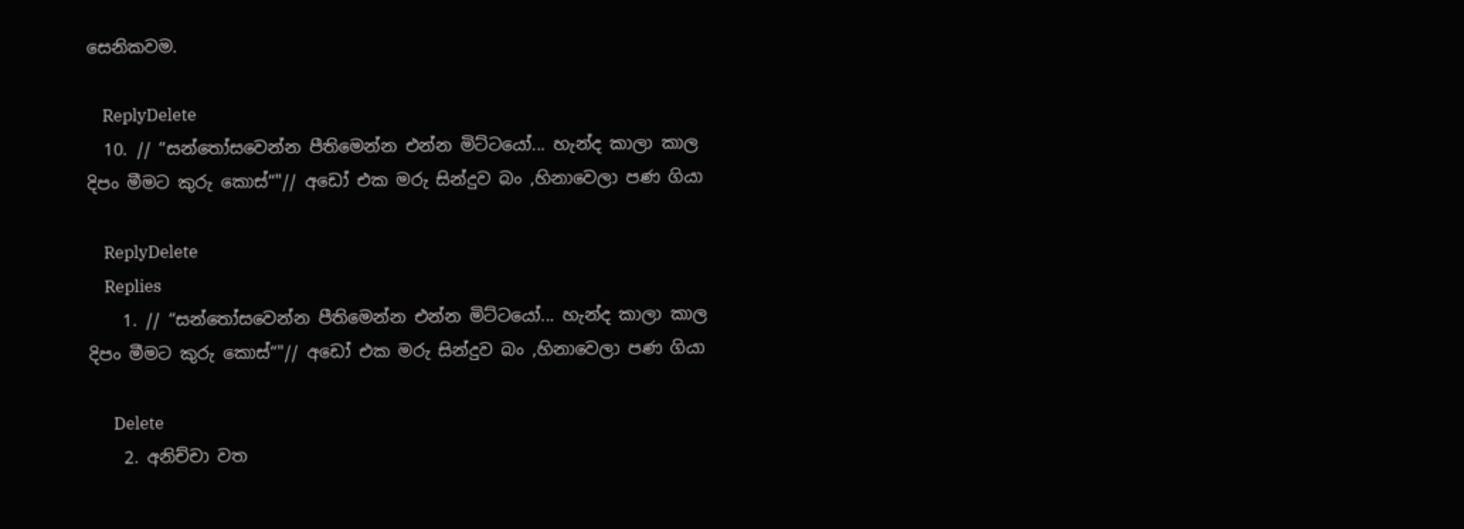සෙනිකවම.

    ReplyDelete
  10. // “සන්තෝසවෙන්න පීතිමෙන්න එන්න මිට්ටයෝ... හැන්ද කාලා කාල දිපං මීමට කුරු කොස්“"// අඩෝ එක මරු සින්දුව බං ,හිනාවෙලා පණ ගියා

    ReplyDelete
    Replies
    1. // “සන්තෝසවෙන්න පීතිමෙන්න එන්න මිට්ටයෝ... හැන්ද කාලා කාල දිපං මීමට කුරු කොස්“"// අඩෝ එක මරු සින්දුව බං ,හිනාවෙලා පණ ගියා

      Delete
    2. අනිච්චා වත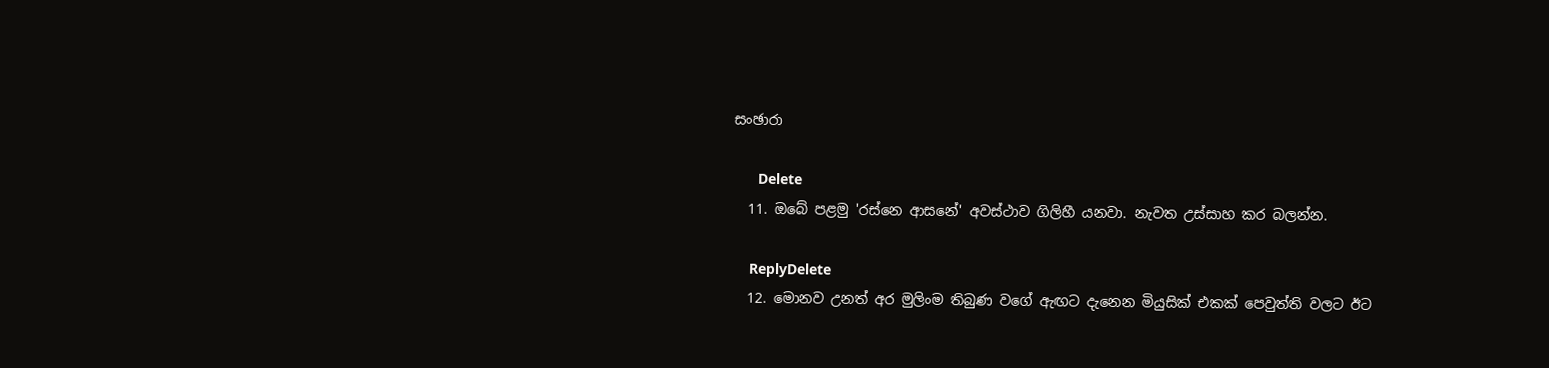සංඡාරා

      Delete
  11. ඔබේ පළමු 'රස්නෙ ආසනේ' අවස්ථාව ගිලිහී යනවා. නැවත උස්සාහ කර බලන්න.

    ReplyDelete
  12. මොනව උනත් අර මුලිංම තිබුණ වගේ ඇඟට දැනෙන මියුසික් එකක් පෙවුත්ති වලට ඊට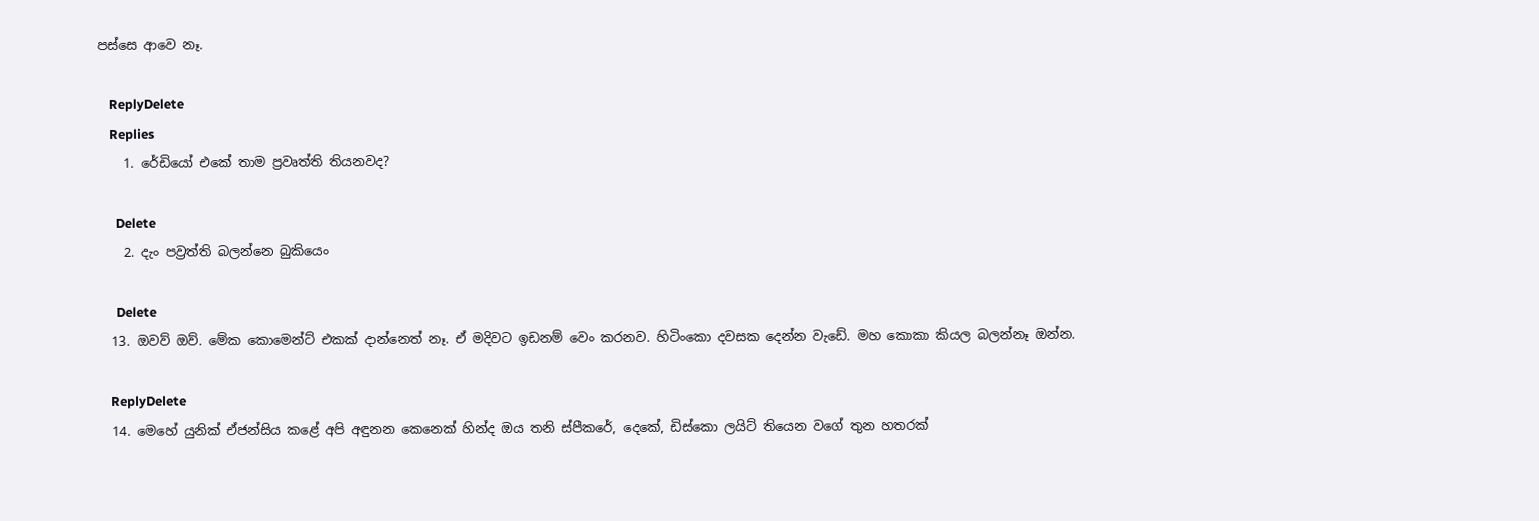පස්සෙ ආවෙ නෑ.

    ReplyDelete
    Replies
    1. රේඩියෝ එකේ තාම ප්‍රවෘත්ති තියනවද?

      Delete
    2. දැං පව්‍රත්ති බලන්නෙ බුකියෙං

      Delete
  13. ඔවව් ඔව්. මේක කොමෙන්ට් එකක් දාන්නෙත් නෑ. ඒ මදිවට ඉඩනම් වෙං කරනව. හිටිංකො දවසක දෙන්න වැඩේ. මහ කොකා කියල බලන්නෑ ඔන්න.

    ReplyDelete
  14. මෙහේ යුනික් ඒජන්සිය කළේ අපි අඳුනන කෙනෙක් හින්ද ඔය තනි ස්පීකරේ, දෙකේ, ඩිස්කො ලයිට් තියෙන වගේ තුන හතරක්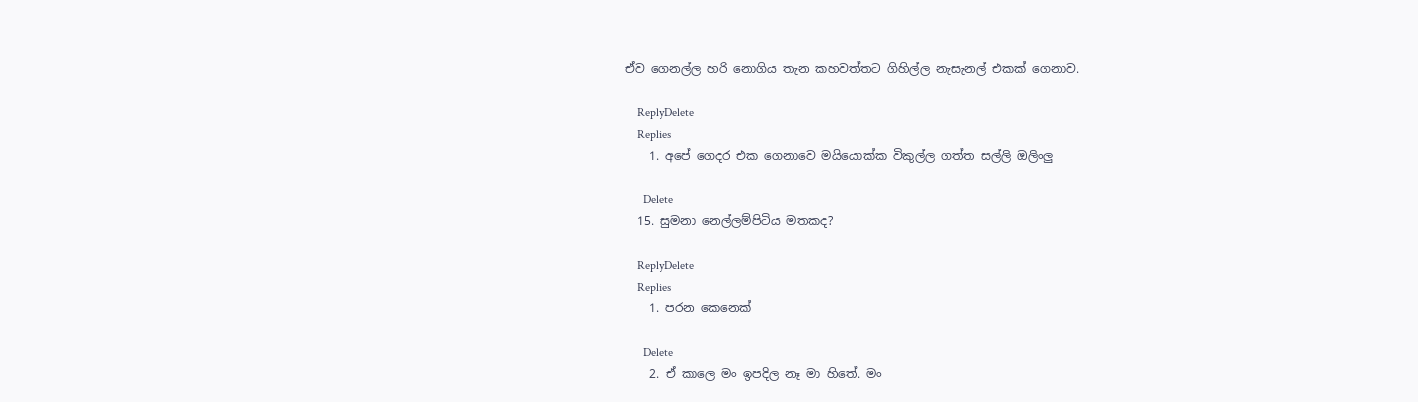ඒව ගෙනල්ල හරි ‍නොගිය තැන කහවත්තට ගිහිල්ල නැසැනල් එකක් ගෙනාව.

    ReplyDelete
    Replies
    1. අපේ ගෙදර එක ගෙනාවෙ මයියොක්ක විකුල්ල ගත්ත සල්ලි ඔලිංලු

      Delete
  15. සුමනා නෙල්ලම්පිටිය මතකද?

    ReplyDelete
    Replies
    1. පරන කෙනෙක්

      Delete
    2. ඒ කාලෙ මං ඉපදිල නෑ මා හිතේ. මං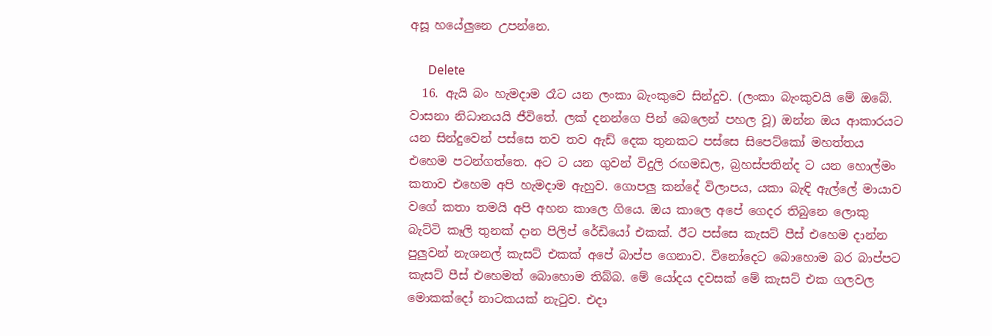අසූ හයේලුනෙ උපන්නෙ.

      Delete
  16. ඇයි බං හැමදාම රෑට යන ලංකා බැංකුවෙ සින්දුව. (ලංකා බැංකුවයි මේ ඔබේ. වාසනා නිධානයයි ජීවිතේ. ලක් දනන්ගෙ පින් බෙලෙන් පහල වූ) ඔන්න ඔය ආකාරයට යන සින්දුවෙන් පස්සෙ තව තව ඇඩ් දෙක තුනකට පස්සෙ සිපෙට්කෝ මහත්තය එහෙම පටන්ගත්තෙ. අට ට යන ගුවන් විදුලි රඟමඩල, බ්‍රහස්පතින්ද ට යන හොල්මං කතාව එහෙම අපි හැමදාම ඇහුව. ගොපලු කන්දේ විලාපය, යකා බැඳි ඇල්ලේ මායාව වගේ කතා තමයි අපි අහන කාලෙ ගියෙ. ඔය කාලෙ අපේ ගෙදර තිබුනෙ ලොකු බැට්ටි කෑලි තුනක් දාන පිලිප් රේඩියෝ එකක්. ඊට පස්සෙ කැසට් පීස් එහෙම දාන්න පුලුවන් නැශනල් කැසට් එකක් අපේ බාප්ප ගෙනාව. විනෝදෙට බොහොම බර බාප්පට කැසට් පීස් එහෙමත් බොහොම තිබ්බ. මේ යෝදය දවසක් මේ කැසට් එක ගලවල මොකක්දෝ නාටකයක් නැටුව. එදා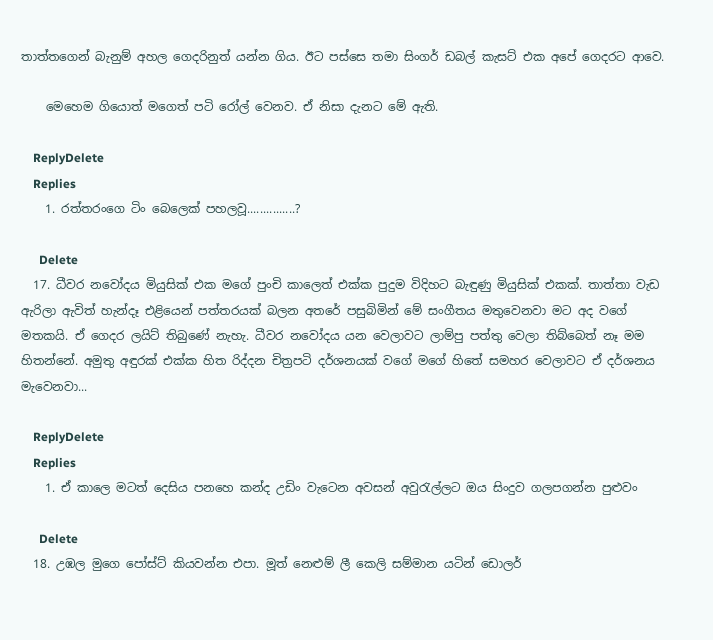තාත්තගෙන් බැනුම් අහල ගෙදරිනුත් යන්න ගිය. ඊට පස්සෙ තමා සිංගර් ඩබල් කැසට් එක අපේ ගෙදරට ආවෙ.

    මෙහෙම ගියොත් මගෙත් පටි රෝල් වෙනව. ඒ නිසා දැනට මේ ඇති.

    ReplyDelete
    Replies
    1. රත්තරංගෙ ටිං බෙලෙක් පහලවූ...............?

      Delete
  17. ධීවර නවෝදය මියුසික් එක මගේ පුංචි කාලෙත් එක්ක පුදුම විදිහට බැඳුණු මියුසික් එකක්. තාත්තා වැඩ ඇරිලා ඇවිත් හැන්දෑ එළියෙන් පත්තරයක් බලන අතරේ පසුබිමින් මේ සංගීතය මතුවෙනවා මට අද වගේ මතකයි. ඒ ගෙදර ලයිට් තිබුණේ නැහැ. ධීවර නවෝදය යන වෙලාවට ලාම්පු පත්තු වෙලා තිබ්බෙත් නෑ මම හිතන්නේ. අමුතු අඳුරක් එක්ක හිත රිද්දන චිත්‍රපටි දර්ශනයක් වගේ මගේ හිතේ සමහර වෙලාවට ඒ දර්ශනය මැවෙනවා...

    ReplyDelete
    Replies
    1. ඒ කාලෙ මටත් දෙසිය පනහෙ කන්ද උඩිං වැටෙන අවසන් අවුරැල්ලට ඔය සිංදුව ගලපගන්න පුළුවං

      Delete
  18. උඹල මුගෙ පෝස්ට් කියවන්න එපා. මූත් නෙළුම් ලී කෙලි සම්මාන යටින් ඩොලර්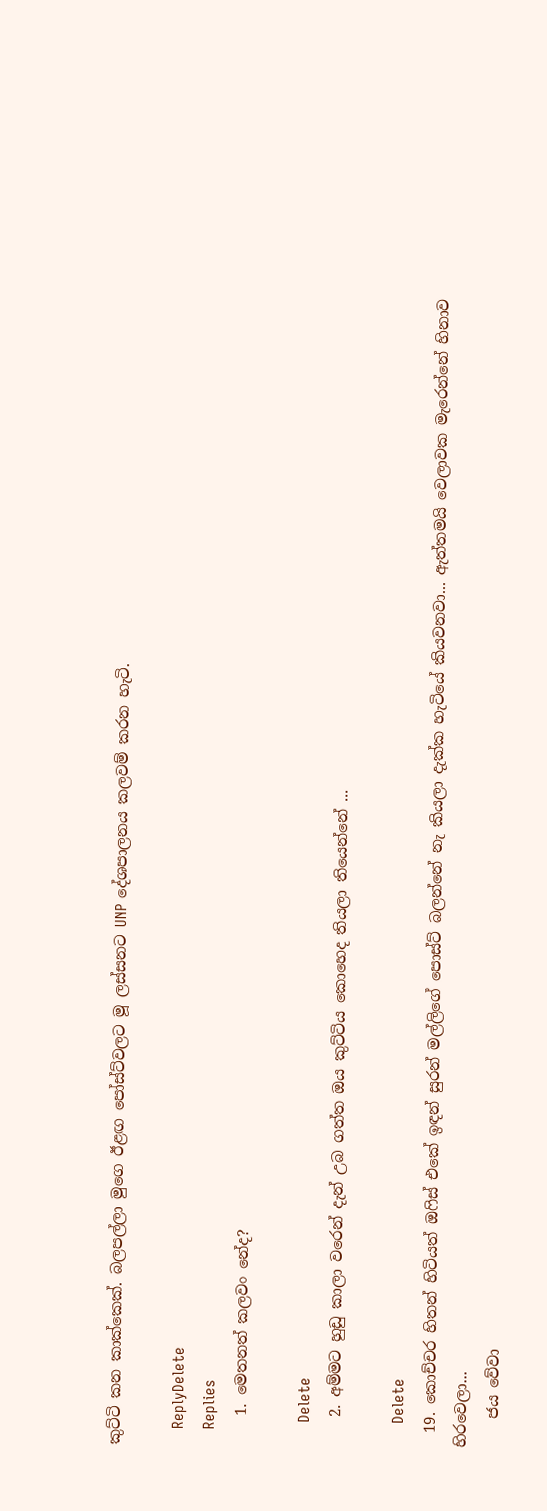කුට්ටි කන කාක්කෙක්. බලපල්ලා මුගෙ ඊළඟ පෝස්ට්වලට මූ ලස්සනට UNP දේශපාලනය කලවම් කරන හැටි.

    ReplyDelete
    Replies
    1. මෙතනත් කලවං නේද?

      Delete
    2. අම්මට හුඩු කාලා වරෙන් දැන් උබ ගත්ත ඔය කුට්ටිය කොහෙද තියලා තියෙන්නේ ...

      Delete
  19. කොච්චර හිතන් හිටියත් ඔෆිස් එකේ ඉඳන් සුරන් මල්ලිගේ පොස්ට් බලන්නේ නැ කියලා දැක්ක හැටියේ කියවනවා... ඇත්තමයි වෙලාවක මැරෙන්නේ හිනාව හිරවෙලා...
    ජය වේවා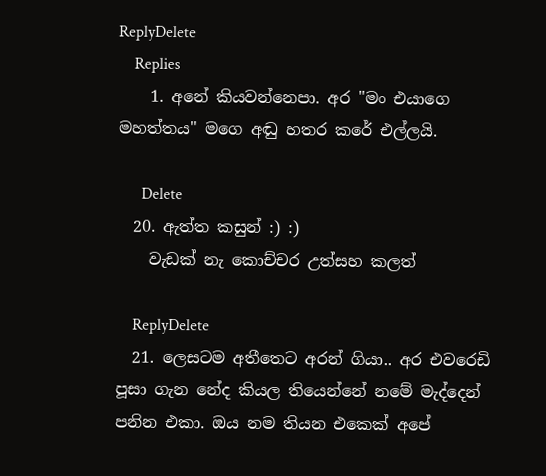ReplyDelete
    Replies
    1. අනේ කියවන්නෙපා. අර "මං එයාගෙ මහත්තය" මගෙ අඬු හතර කරේ එල්ලයි.

      Delete
  20. ඇත්ත කසුන් :) :)
    වැඩක් නැ කොච්චර උත්සහ කලත්

    ReplyDelete
  21. ලෙසටම අතීතෙට අරන් ගියා.. අර එවරෙඩි පූසා ගැන නේද කියල තියෙන්නේ නමේ මැද්දෙන් පනින එකා. ඔය නම තියන එකෙක් අපේ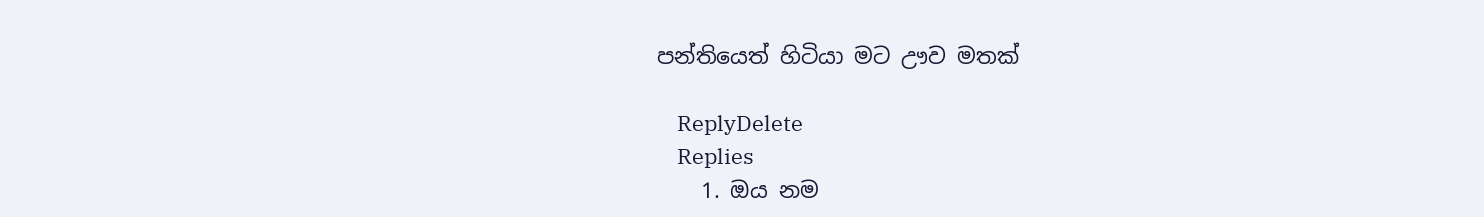පන්තියෙත් හිටියා මට ඌව මතක්

    ReplyDelete
    Replies
    1. ඔය නම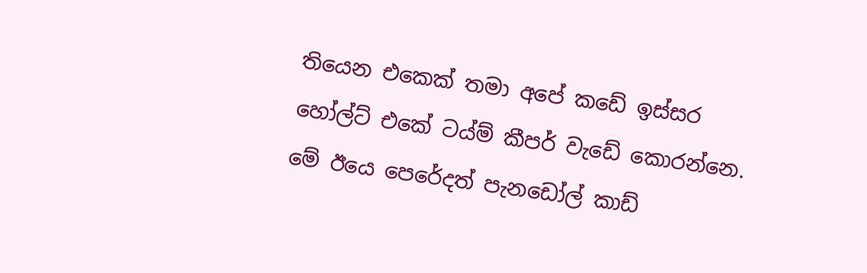තියෙන ‍එකෙක් තමා අපේ කඩේ ඉස්සර හ‍ෝල්ට් එකේ ටය්ම් කීපර් වැඩේ කොරන්නෙ. මේ ඊයෙ පෙරේදත් පැනඩෝල් කාඩ්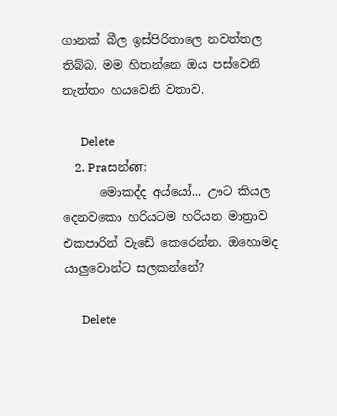ගානක් බීල ඉස්පිරිතාලෙ නවත්තල තිබ්බ. මම හිතන්නෙ ඔය පස්වෙනි නැත්තං හයවෙනි වතාව.

      Delete
    2. Praසන්ன:
      මොකද්ද අය්යෝ... ඌට කියල දෙනවකො හරියටම හරියන මාත්‍රාව එකපාරින් වැඩේ කෙරෙන්න. ඔහොමද යාලුවොන්ට සලකන්නේ?

      Delete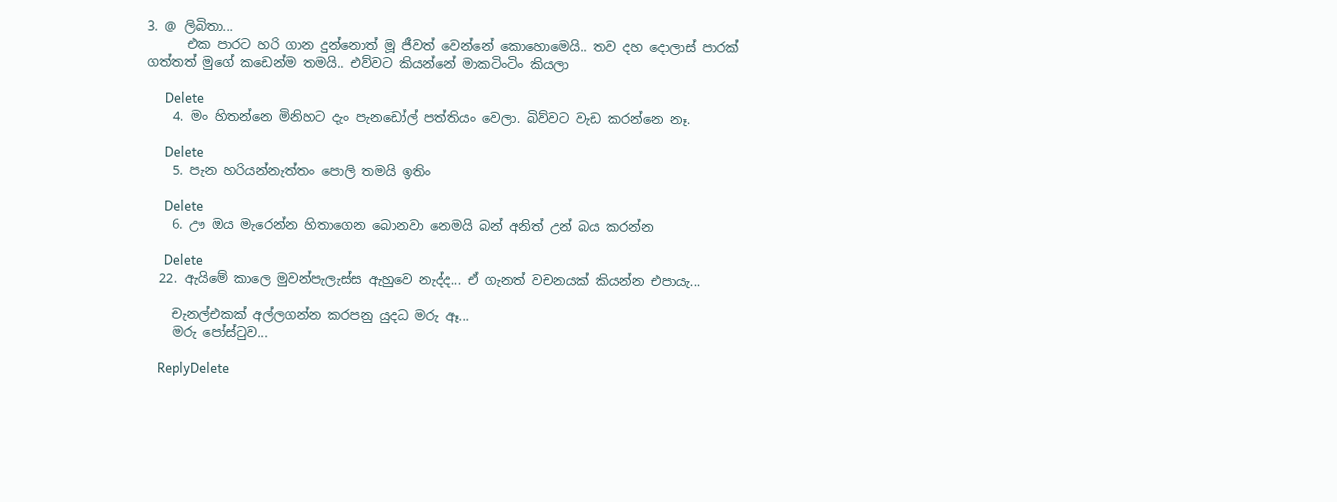3. @ ලිබිතා...
      එක පාරට හරි ගාන දුන්නොත් මූ ජීවත් වෙන්නේ කොහොමෙයි.. තව දහ දොලාස් පාරක් ගත්තත් මුගේ කඩෙන්ම තමයි.. එව්වට කියන්නේ මාකටිංටිං කියලා

      Delete
    4. මං හිතන්නෙ මිනිහට දැං පැනඩෝල් පත්තියං වෙලා. බිව්වට වැඩ කරන්නෙ නෑ.

      Delete
    5. පැන හරියන්නැත්තං පොලි තමයි ඉතිං

      Delete
    6. ඌ ඔය මැරෙන්න හිතාගෙන බොනවා නෙමයි බන් අනිත් උන් බය කරන්න

      Delete
  22. ඇයිමේ කාලෙ මුවන්පැලැස්ස ඇහුවෙ නැද්ද... ඒ ගැනත් වචනයක් කියන්න එපායැ...

    චැනල්එකක් අල්ලගන්න කරපනු යුදධ මරු ඈ...
    මරු පෝස්ටුව...

    ReplyDelete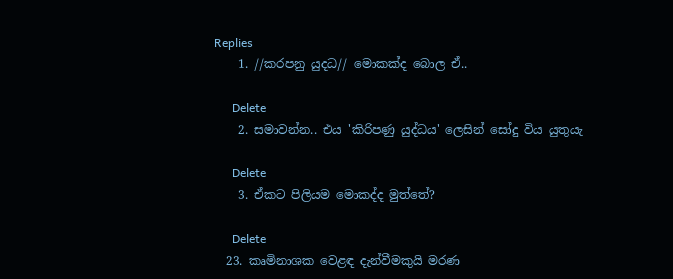Replies
    1. //කරපනු යුදධ// මොකක්ද බොල ඒ..

      Delete
    2. සමාවන්න.. එය 'කිරිපණු යුද්ධය' ලෙසින් සෝදු විය යුතුයැ

      Delete
    3. ඒකට පිලියම මොකද්ද මුත්තේ?

      Delete
  23. කෘමිනාශක වෙළඳ දැන්වීමකුයි මරණ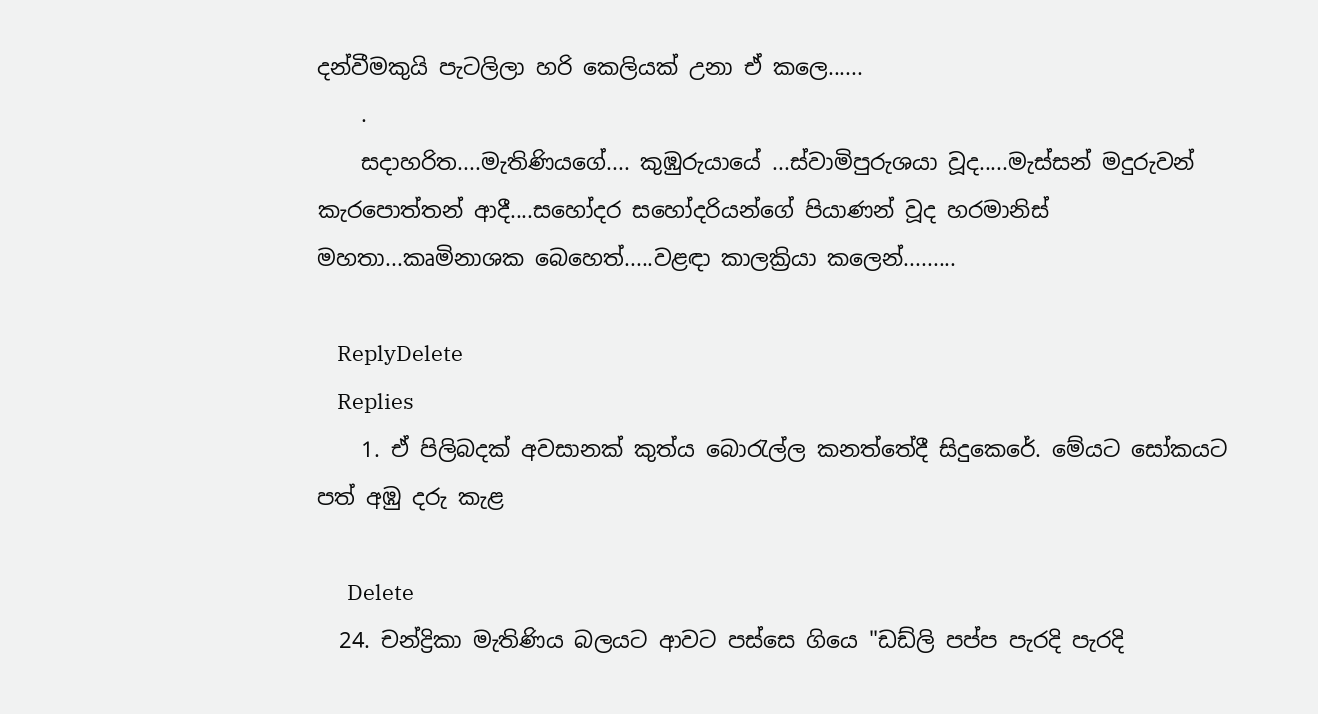දන්වීමකුයි පැටලිලා හරි කෙලියක් උනා ඒ කලෙ......
    .
    සදාහරිත....මැතිණියගේ.... කුඹුරුයායේ ...ස්වාමිපුරුශයා වූද.....මැස්සන් මදුරුවන් කැරපොත්තන් ආදී....සහෝදර සහෝදරියන්ගේ පියාණන් වූද හරමානිස් මහතා...කෘමිනාශක බෙහෙත්.....වළඳා කාලක්‍රියා කලෙන්.........

    ReplyDelete
    Replies
    1. ඒ පිලිබදක් අවසානක් කුත්ය බොරැල්ල කනත්තේදී සිදුකෙරේ. මේයට සෝකයට පත් අඹු දරු කැළ

      Delete
  24. චන්ද්‍රිකා මැතිණිය බලයට ආවට පස්සෙ ගියෙ "ඩඩ්ලි පප්ප පැරදි පැරදි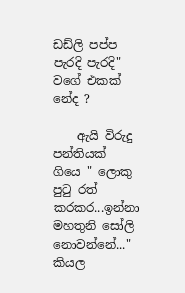ඩඩ්ලි පප්ප පැරදි පැරදි" වගේ එකක් නේද ?

    ඇයි විරුදු පන්තියක් ගියෙ " ලොකු පුටු රත් කරකර...ඉන්නා මහතුනි සෝලි නොවන්නේ..." කියල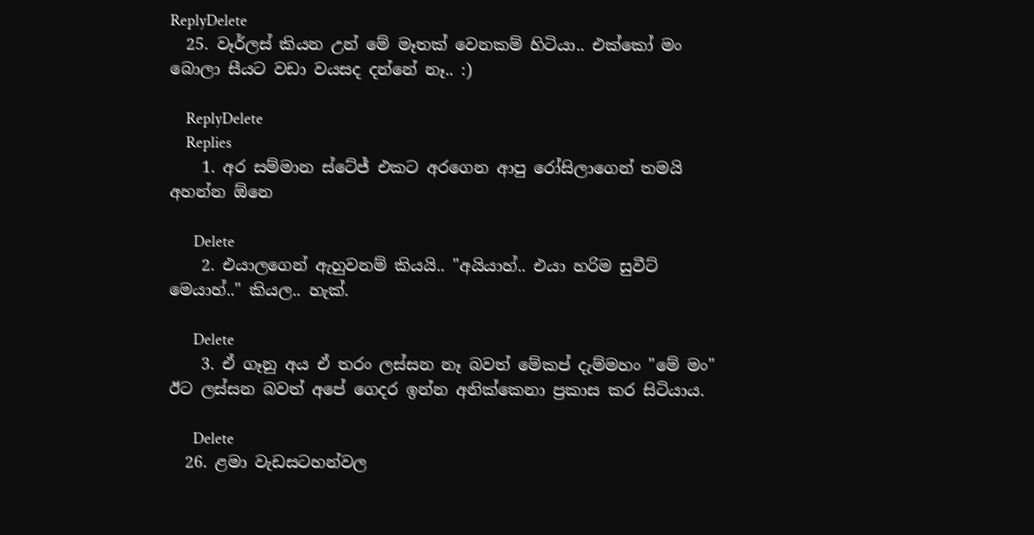ReplyDelete
  25. වෑර්ලස් කියන උන් මේ මෑතක් වෙනකම් හිටියා.. එක්කෝ මං බොලා සීයට වඩා වයසද දන්නේ නෑ.. :)

    ReplyDelete
    Replies
    1. අර සම්මාන ස්ටේජ් එකට අරගෙන ආපු රෝසිලාගෙන් තමයි අහන්න ඕනෙ

      Delete
    2. එයාලගෙන් ඇහුවනම් කියයි.. "අයියාහ්.. එයා හරිම සුවීට් මෙයාහ්.." කියල.. හැක්.

      Delete
    3. ඒ ගෑනු අය ඒ තරං ලස්සන නෑ බවත් මේකප් දැම්මහං "මේ මං" ඊට ලස්සන බවත් අපේ ගෙදර ඉන්න අනික්කෙනා ප්‍රකාස කර සිටියාය.

      Delete
  26. ළමා වැඩසටහන්වල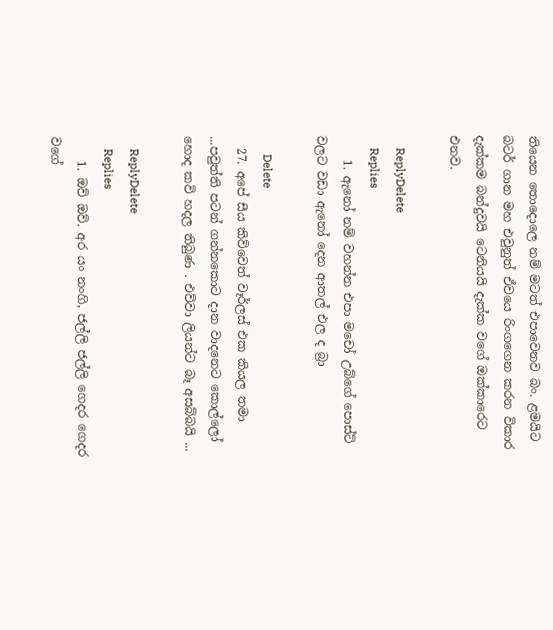තියෙන තොදොලෙ නම් මටත් එපාවෙනව බං. ළමයිට බටර් ගාන මහ එවුනුත් ඒවයෙ රිංගගෙන කරන විකාර දැක්කම බන්දුවයි ටෙනියයි දැක්ක වගේ ඔක්කාරෙට එනව.

    ReplyDelete
    Replies
    1. ඇනෝ නම් වහන්න එපා මචෝ උබ්ගේ පොස්ට් වලට වඩා ඇනෝ දෙන ආතල් එල ද බ්‍රා

      Delete
  27. අපේ සීය කිව්වෙත් වෑර්ලස් එක කියල තමා ...පවුත්ති පටන් ගන්නකොට දාන වාදනෙට කොල්ලෝ හොද කවි හදල තිබුණ . එව්වා ලියන්ට බෑ අසබ්බයි ...

    ReplyDelete
    Replies
    1. ඔව් ඔව්. අර යං නංගි, ජල්ලි ජල්ලි ගෙදර ගෙදර වගේ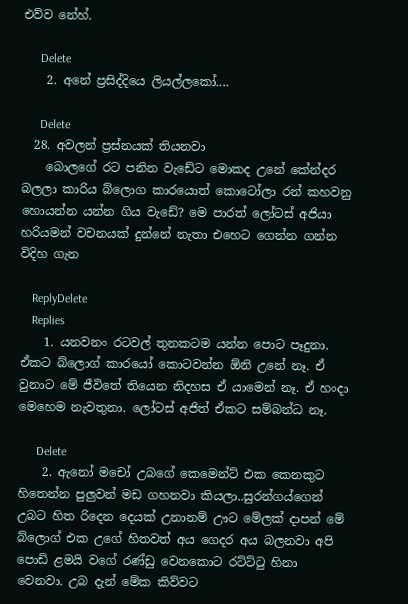එව්ව නේහ්.

      Delete
    2. අනේ ප්‍රසිද්දියෙ ලියල්ලකෝ....

      Delete
  28. අවලන් ප්‍රස්නයක් තියනවා
    බොලගේ රට පනින වැඩේට මොකද උනේ කේන්දර බලලා කාරිය බ්ලොග කාරයොත් කොටෝලා රන් කහවනු හොයන්න යන්න ගිය වැඩේ? මෙ පාරත් ලෝටස් අජියා හරියමන් වචනයක් දුන්නේ නැතා එහෙට ගෙන්න ගන්න විදිහ ගැන

    ReplyDelete
    Replies
    1. යනවනං රටවල් තුනකටම යන්න පොට පෑදුනා. ඒකට බ්ලොග් කාරයෝ කොටවන්න ඕනි උනේ නෑ. ඒ වුනාට මේ ජීවිතේ තියෙන නිදහස ඒ යාමෙන් නෑ. ඒ හංදා මෙහෙම නැවතුනා. ලෝටස් අජිත් ඒකට සම්බන්ධ නෑ.

      Delete
    2. ඇනෝ මචෝ උබගේ කෙමෙන්ට් එක කෙනකුට හිතෙන්න පුලුවන් මඩ ගහනවා කියලා..සුරන්ගය්ගෙන් උබට හිත රිදෙන දෙයක් උනානම් ඌට මේලක් දාපන් මේ බ්ලොග් එක උගේ හිතවත් අය ගෙදර අය බලනවා අපි පොඩි ළමයි වගේ රණ්ඩු වෙනකොට රට්ට්ටු හිනා වෙනවා. උබ දැන් මේක කිව්වට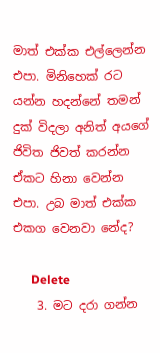මාත් එක්ක එල්ලෙන්න එපා. මිනිහෙක් රට යන්න හදන්නේ තමන් දුක් විදලා අනිත් අයගේ ජිවිත ජිවත් කරන්න ඒකට හිනා වෙන්න එපා. උබ මාත් එක්ක එකග වෙනවා නේද?

      Delete
    3. මට දරා ගන්න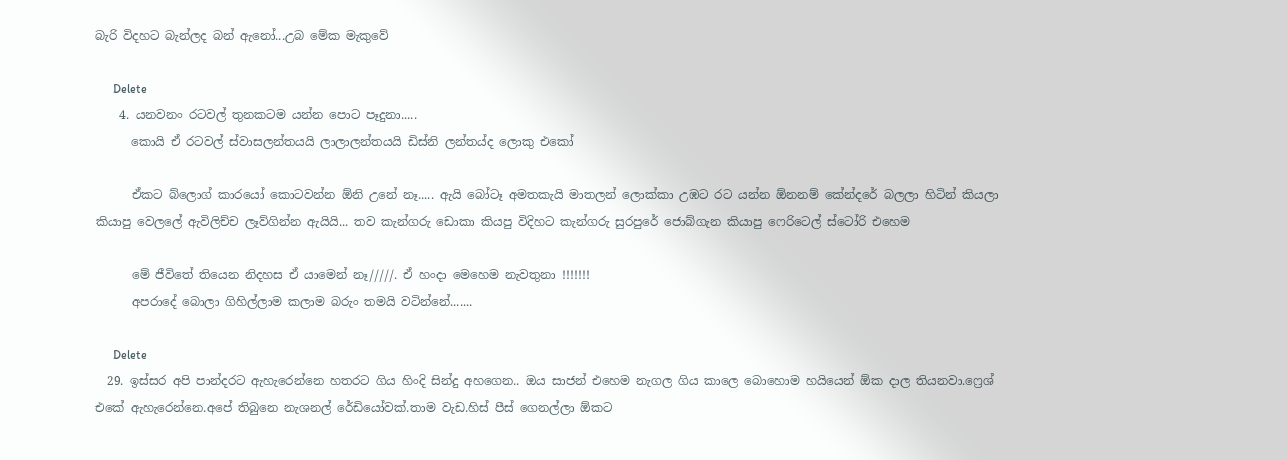බැරි විදහට බැන්ලද බන් ඇනෝ...උබ මේක මැකුවේ

      Delete
    4. යනවනං රටවල් තුනකටම යන්න පොට පෑදුනා.....
      කොයි ඒ රටවල් ස්වාසලන්තයයි ලාලාලන්තයයි ඩිස්නි ලන්තය්ද ලොකු එකෝ

      ඒකට බ්ලොග් කාරයෝ කොටවන්න ඕනි උනේ නෑ..... ඇයි බෝටෑ අමතකැයි මාතලන් ලොක්කා උඹට රට යන්න ඕනනම් කේන්දරේ බලලා හිටින් කියලා කියාපු වෙලලේ ඇවිලිච්ච ලෑව්ගින්න ඇයියි... තව කැන්ගරු ඩොකා කියපු විදිහට කැන්ගරු සුරපුරේ ජොබ්ගැන කියාපු ෆෙරිටෙල් ස්ටෝරි එහෙම

      මේ ජීවිතේ තියෙන නිදහස ඒ යාමෙන් නෑ/////. ඒ හංදා මෙහෙම නැවතුනා !!!!!!!
      අපරාදේ බොලා ගිහිල්ලාම කලාම බරුං තමයි වටින්නේ.......

      Delete
  29. ඉස්සර අපි පාන්දරට ඇහැරෙන්නෙ හතරට ගිය හිංදි සින්දු අහගෙන.. ඔය සාජන් එහෙම නැගල ගිය කාලෙ බොහොම හයියෙන් ඕක දාල තියනවා.ෆ්‍රෙශ් එකේ ඇහැරෙන්නෙ.අපේ තිබුනෙ නැශනල් රේඩියෝවක්.තාම වැඩ.හිස් පීස් ගෙනල්ලා ඕකට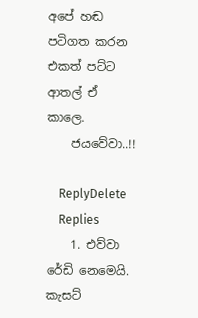අපේ හඬ පටිගත කරන එකත් පට්ට ආතල් ඒ කාලෙ.
    ජයවේවා..!!

    ReplyDelete
    Replies
    1. එව්වා රේඩි නෙමෙයි. කැසට්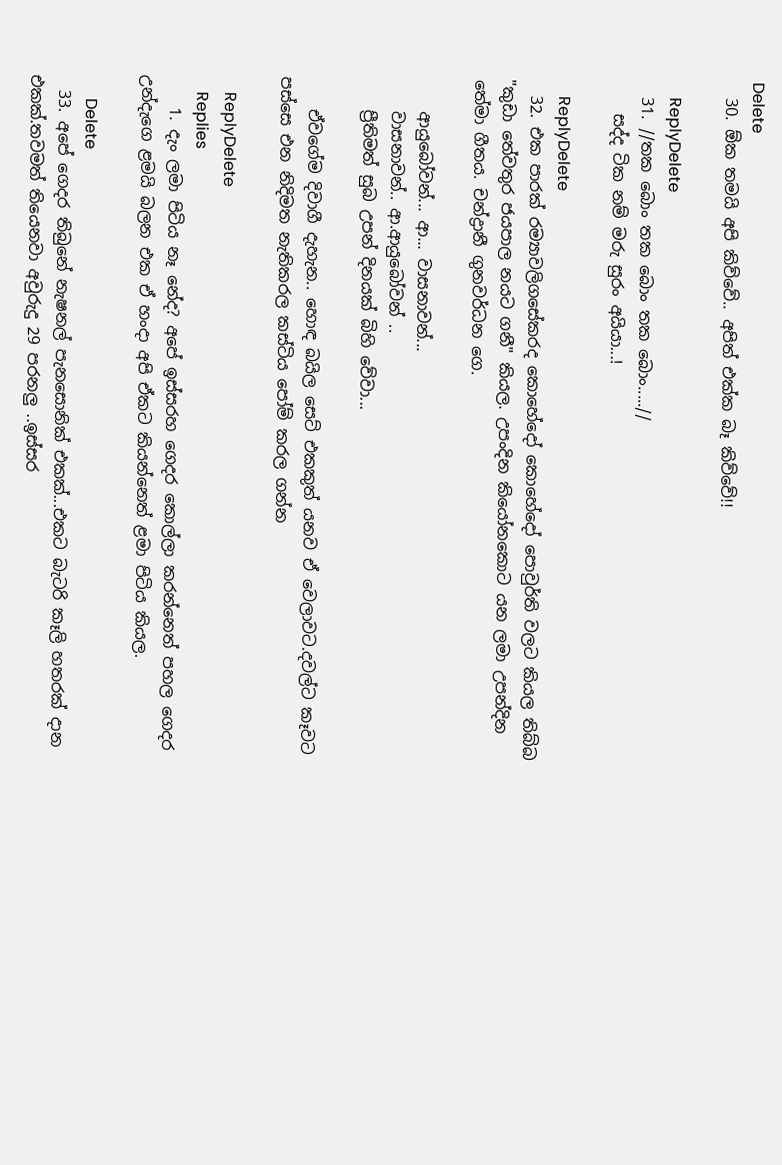Delete
  30. ඕක තමයි අපි කිව්වේ.. අපිත් එක්ක බෑ කිව්වේ!!

    ReplyDelete
  31. //තක බොං තක බොං තක බොං.....//
    සද්ද ටික නම් මරු සුරං අයියා...!

    ReplyDelete
  32. එක පාරක් රම්‍යාවලිගසේකරද කොහේදෝ කොහේදෝ පොවුර්ති වලට කියල තිබ්බ "කුඩා තේවතුර ජයපාල නයට ගනී" කියල. උපංදින කියෝනකොට යන ලමා උපන්දින තේමා ගීතය. චන්ද්‍රානී ගුනවර්ධන ගෙ.

    ආයුබෝවන්... ආ... වාසනාවන්...
    වාසනාවන්.. ආ.ආයුබෝවන් ..
    ප්‍රීතිමත් සුබ උපන් දිනයක් බිහි වේවා...

    ඒවගේම දිවාගී දැහැන.. හොඳ බයිල සෙට් එකකුත් යනව ඒ වෙලාවට.දවල්ට කෑවට පස්සෙ එන නිදිමත නැතිකරල කස්ටිය පෝම් කරල ගන්න

    ReplyDelete
    Replies
    1. දැං ලමා පිටිය නෑ නේද? අපේ ඉස්සරහ ගෙදර කොල්ලා කරන්නෙත් පහල ගෙදර උන්දැගෙ ළමයි බලන එක ඒ හංදා අපි ඒකට කියන්නෙත් ළමා පිටිය කියල.

      Delete
  33. අපේ ගෙදර තිබුනේ නැෂනල් පැනසොනික් එකක්...එකට බැටරි කෑලි හතරක් දාන එකක්.තවමත් තියෙනවා අවුරුදු 29 පරනලු ..ඉස්සර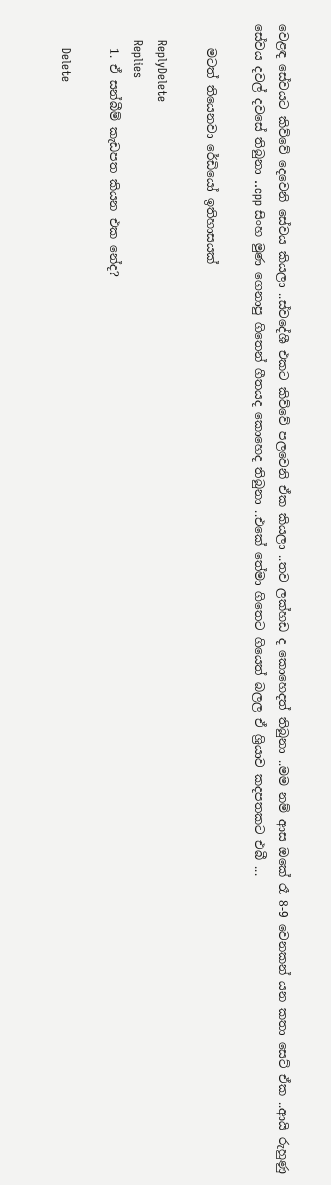වෙළඳ සේවයට කිව්වේ දෙවෙනි සේවය කියලා ..ස්වදේශී එකට කිව්වේ පලවෙනි ඒක කියලා ..තව ලක්හඩ ද කොහෙදත් තිබුනා ..මම නම් ආස ඔකේ රෑ 8-9 වෙනකන් යන කතා සෙට් ඒක ..ආයි රුහුණු සේවය දවල් දවසේ තිබුනා ..cpp සිංහ මුණ ගෙනාපු ගිතෙන් ගීතයද කොහෙද තිබුනා ..එකේ තේමා ගිතෙට ගියෙත් බලල ඒ ශ්‍රියාව කදපතකට එබී ...

    මටත් තියෙනවා රේඩියෝ ඉතිහාසයක්

    ReplyDelete
    Replies
    1. ඒ සන්බීම් කැඩපත කියන එක නේද?

      Delete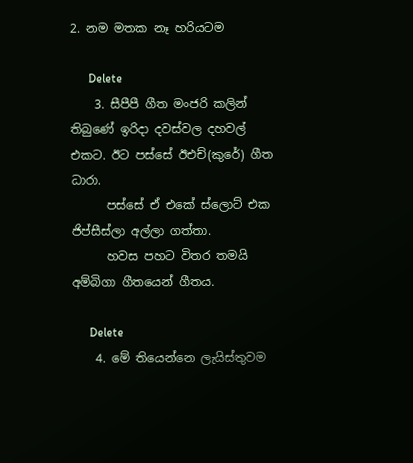2. නම මතක නෑ හරියටම

      Delete
    3. සීපීපී ගීත මංජරි කලින් තිබුණේ ඉරිදා දවස්වල දහවල් එකට. ඊට පස්සේ ඊඑච්(කුරේ) ගීත ධාරා.
      පස්සේ ඒ එකේ ස්ලොට් එක ජිප්සීස්ලා අල්ලා ගත්තා.
      හවස පහට විතර තමයි අම්බිගා ගීතයෙන් ගීතය.

      Delete
    4. මේ තියෙන්නෙ ලැයිස්තුවම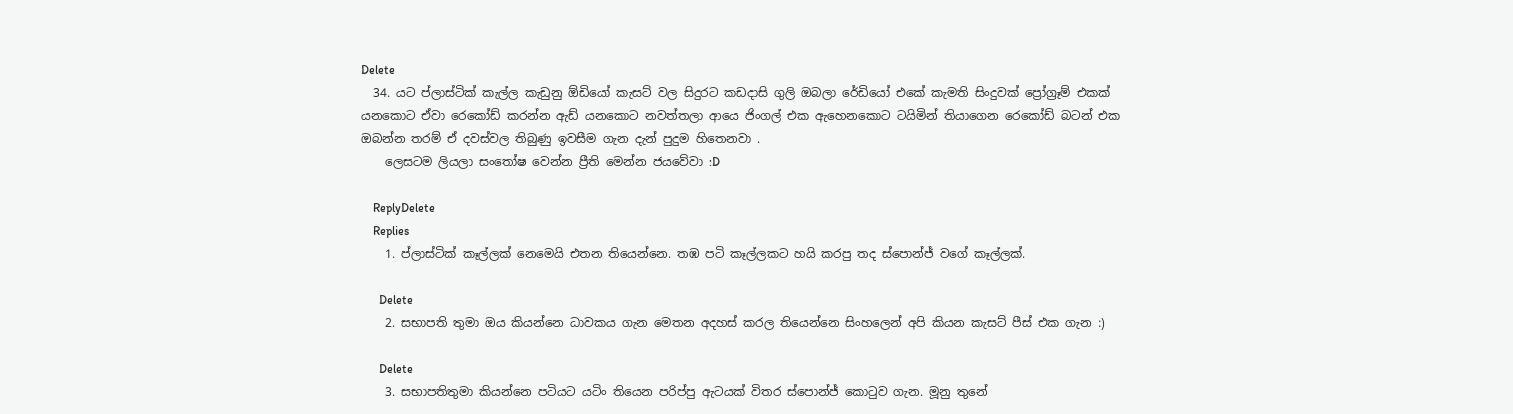Delete
  34. යට ප්ලාස්ටික් කැල්ල කැඩුනු ඕඩියෝ කැසට් වල සිදුරට කඩදාසි ගුලි ඔබලා රේඩියෝ එකේ කැමති සිංදුවක් ප්‍රෝග්‍රෑම් එකක් යනකොට ඒවා රෙකෝඩ් කරන්න ඇඩ් යනකොට නවත්තලා ආයෙ ජිංගල් එක ඇහෙනකොට ටයිමින් තියාගෙන රෙකෝඩ් බටන් එක ඔබන්න තරම් ඒ දවස්වල තිබුණු ඉවසීම ගැන දැන් පුදුම හිතෙනවා .
    ලෙසටම ලියලා සංතෝෂ වෙන්න ප්‍රීති මෙන්න ජයවේවා :D

    ReplyDelete
    Replies
    1. ප්ලාස්ටික් කෑල්ලක් නෙමෙයි එතන තියෙන්නෙ. තඹ පටි කෑල්ලකට හයි කරපු තද ස්පොන්ජ් වගේ කෑල්ලක්.

      Delete
    2. සභාපති තුමා ඔය කියන්නෙ ධාවකය ගැන මෙතන අදහස් කරල තියෙන්නෙ සිංහලෙන් අපි කියන කැසට් පීස් එක ගැන :)

      Delete
    3. සභාපතිතුමා කියන්නෙ පටියට යටිං තියෙන පරිප්පු ඇටයක් විතර ස්පොන්ජ් කොටුව ගැන. මූනු තුනේ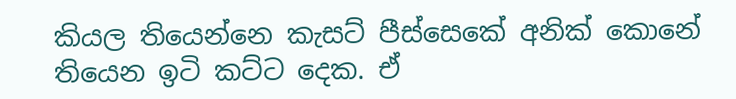කියල තියෙන්නෙ කැසට් පීස්සෙකේ අනික් කොනේ තියෙන ඉටි කට්ට දෙක. ඒ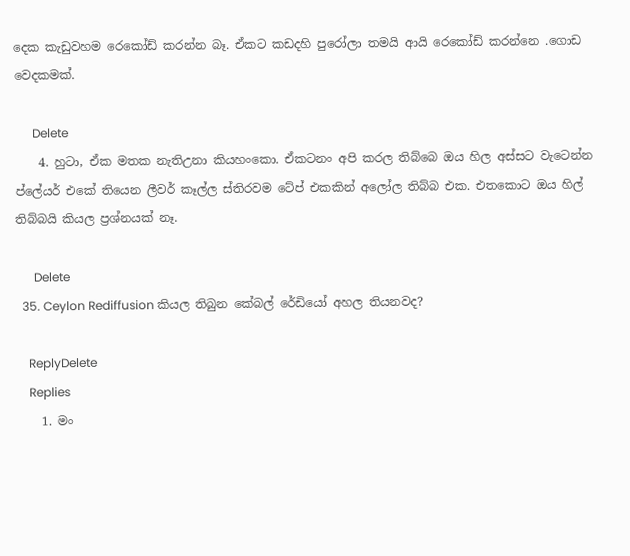දෙක කැඩුවහම රෙකෝඩ් කරන්න බෑ. ඒකට කඩදහි පුරෝලා තමයි ආයි රෙකෝඩ් කරන්නෙ .ගොඩ වෙදකමක්.

      Delete
    4. හුටා, ඒක මතක නැතිඋනා කියහංකො. ඒකටනං අපි කරල තිබ්බෙ ඔය හිල අස්සට වැටෙන්න ප්ලේයර් එකේ තියෙන ලීවර් කෑල්ල ස්තිරවම ටේප් එකකින් අලෝල තිබ්බ එක. එතකොට ඔය හිල් තිබ්බයි කියල ප්‍රශ්නයක් නෑ.

      Delete
  35. Ceylon Rediffusion කියල තිබුන කේබල් රේඩියෝ අහල තියනවද?

    ReplyDelete
    Replies
    1. මං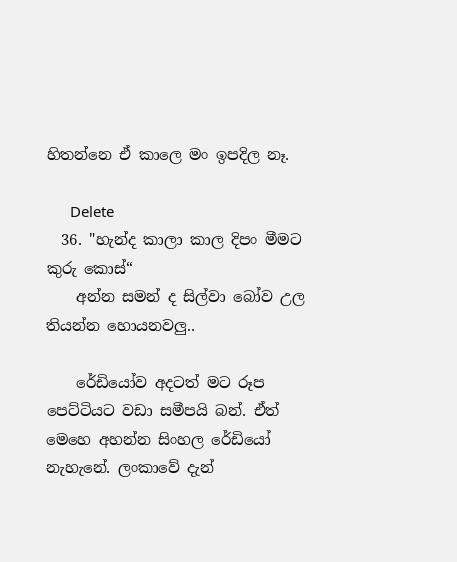හිතන්නෙ ඒ කාලෙ මං ඉපදිල නෑ.

      Delete
  36. "හැන්ද කාලා කාල දිපං මීමට කුරු කොස්“
    අන්න සමන් ද සිල්වා බෝව උල තියන්න හොයනවලු..

    රේඩියෝව අදටත් මට රූප පෙට්ටියට වඩා සමීපයි බන්. ඒත් මෙහෙ අහන්න සිංහල රේඩියෝ නැහැනේ. ලංකාවේ දැන්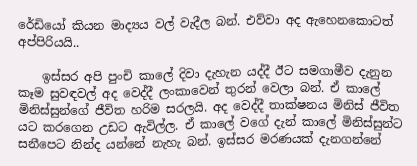රේඩියෝ කියන මාද්‍යය වල් වැදීල බන්. එව්වා අද ඇහෙනකොටත් අප්පිරියයි..

    ඉස්සර අපි පුංචි කාලේ දිවා දැහැන යද්දී ඊට සමගාමීව දැනුන කෑම සුවඳවල් අද වෙද්දී ලංකාවෙන් තුරන් වෙලා බන්. ඒ කාලේ මිනිස්සුන්ගේ ජීවිත හරිම සරලයි. අද වෙද්දී තාක්ෂනය මිනිස් ජීවිත යට කරගෙන උඩට ඇවිල්ල. ඒ කාලේ වගේ දැන් කාලේ මිනිස්සුන්ට සනීපෙට නින්ද යන්නේ නැහැ බන්. ඉස්සර මරණයක් දැනගන්නේ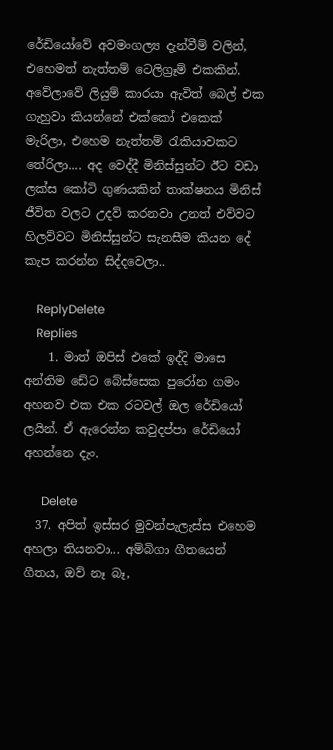රේඩියෝවේ අවමංගල්‍ය දැන්වීම් වලින්, එහෙමත් නැත්තම් ටෙලිග්‍රෑම් එකකින්. අවේලාවේ ලියුම් කාරයා ඇවිත් බෙල් එක ගැහුවා කියන්නේ එක්කෝ එකෙක් මැරිලා, එහෙම නැත්තම් රැකියාවකට තේරිලා.... අද වෙද්දී මිනිස්සුන්ට ඊට වඩා ලක්ස කෝටි ගුණයකින් තාක්ෂනය මිනිස් ජීවිත වලට උදව් කරනවා උනත් එව්වට හිලව්වට මිනිස්සුන්ට සැනසීම කියන දේ කැප කරන්න සිද්දවෙලා..

    ReplyDelete
    Replies
    1. මාත් ඔපිස් එකේ ඉද්දි මාසෙ අන්තිම ඩේට බේස්සෙක පුරෝන ගමං අහනව එක එක රටවල් ඔල රේඩියෝ ලයින්. ඒ ඇරෙන්න කවුදප්පා රේඩියෝ අහන්නෙ දැං.

      Delete
  37. අපිත් ඉස්සර මුවන්පැලැස්ස එහෙම අහලා තියනවා... අම්බිගා ගීතයෙන් ගීතය, ඔව් නෑ බෑ,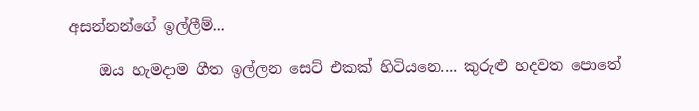අසන්නන්ගේ ඉල්ලීම්...

    ඔය හැමදාම ගීත ඉල්ලන සෙට් එකක් හිටියනෙ.... කුරුළු හදවත පොතේ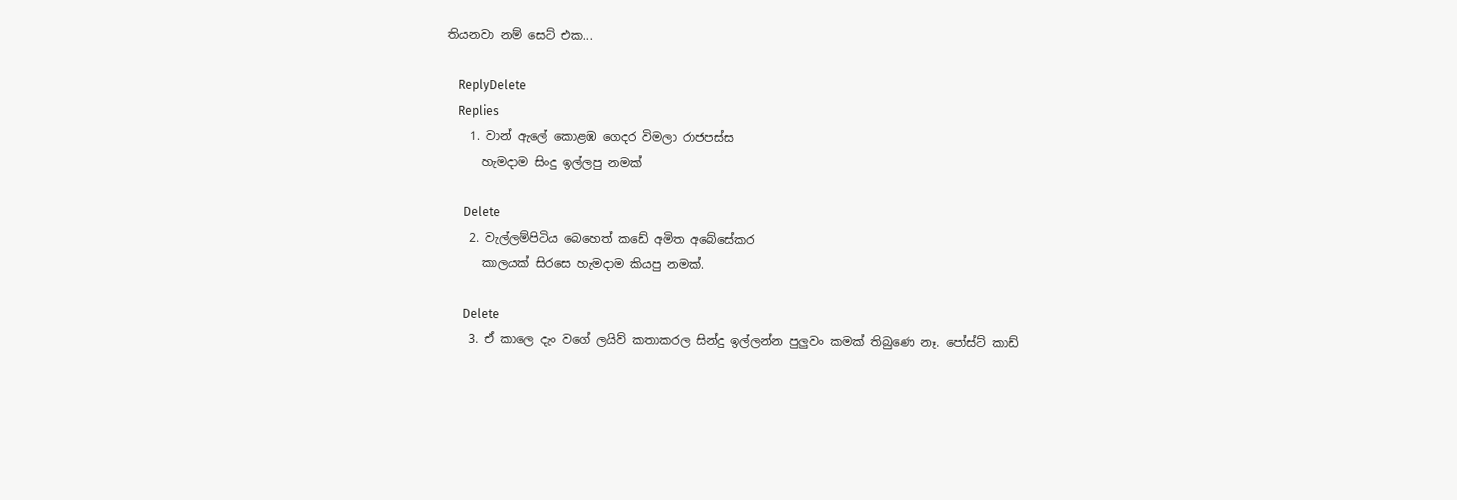තියනවා නම් සෙට් එක...

    ReplyDelete
    Replies
    1. වාන් ඇලේ කොළඹ ගෙදර විමලා රාජපස්ස
      හැමදාම සිංදු ඉල්ලපු නමක්

      Delete
    2. වැල්ලම්පිටිය බෙහෙත් කඩේ අමිත අබේසේකර
      කාලයක් සිරසෙ හැමදාම කියපු නමක්.

      Delete
    3. ඒ කාලෙ දැං වගේ ලයිව් කතාකරල සින්දු ඉල්ලන්න පුලුවං කමක් තිබුණෙ නෑ. පෝස්ට් කාඩ්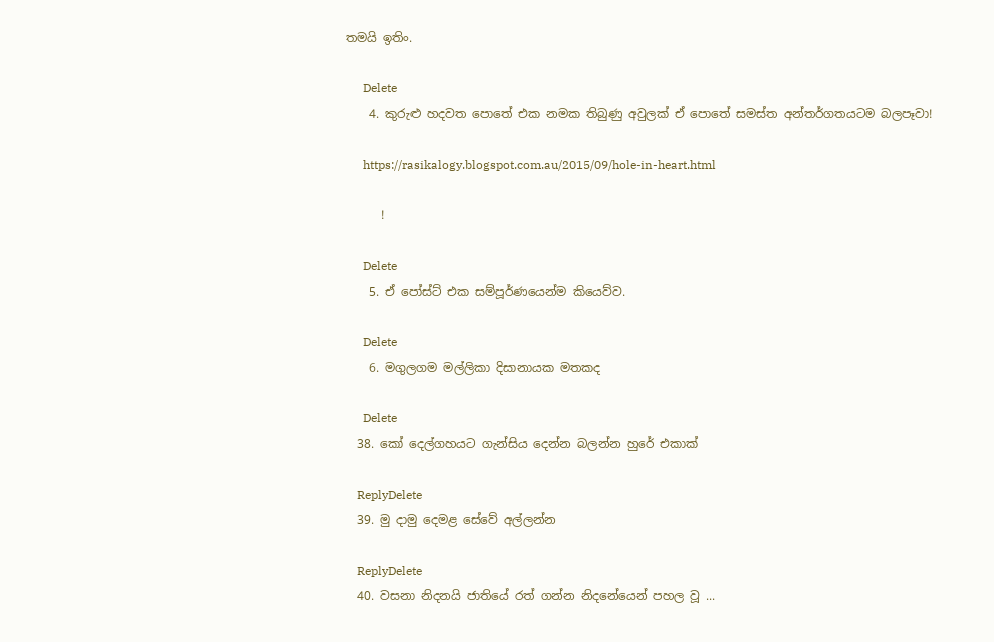තමයි ඉතිං.

      Delete
    4. කුරුළු හදවත පොතේ එක නමක තිබුණු අවුලක් ඒ පොතේ සමස්ත අන්තර්ගතයටම බලපෑවා!

      https://rasikalogy.blogspot.com.au/2015/09/hole-in-heart.html

      !

      Delete
    5. ඒ පෝස්ට් එක සම්පූර්ණයෙන්ම කියෙව්ව.

      Delete
    6. මගුලගම මල්ලිකා දිසානායක මතකද

      Delete
  38. කෝ දෙල්ගහයට ගැන්සිය දෙන්න බලන්න හුරේ එකාක්

    ReplyDelete
  39. මු දාමු දෙමළ සේවේ අල්ලන්න

    ReplyDelete
  40. වසනා නිදනයි ජාතියේ රත් ගන්න නිදනේයෙන් පහල වූ ...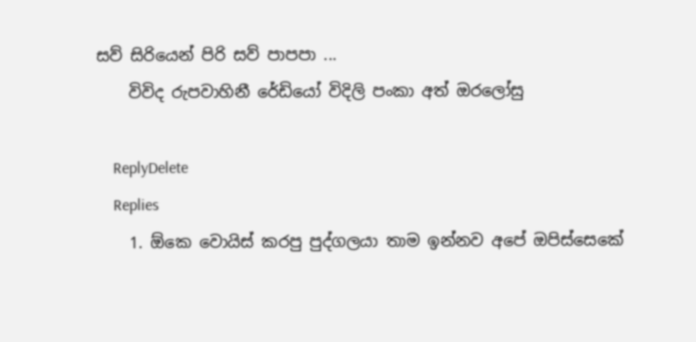සව් සිරියෙන් පිරි සව් පාපපා ...
    විවිද රුපවාහිනී රේඩියෝ විදිලි පංකා අත් ඔරලෝසු

    ReplyDelete
    Replies
    1. ඕකෙ වොයිස් කරපු පුද්ගලයා තාම ඉන්නව අපේ ඔපිස්සෙකේ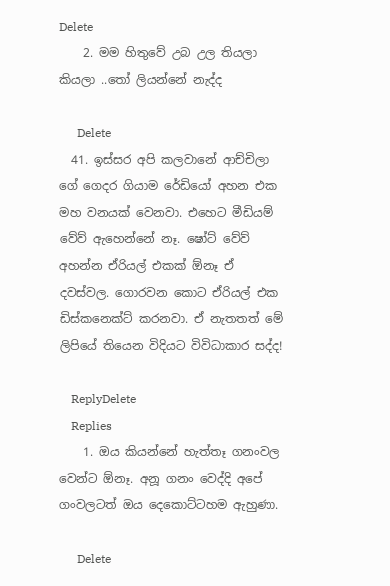Delete
    2. මම හිතුවේ උබ උල තියලා කියලා ..තෝ ලියන්නේ නැද්ද

      Delete
  41. ඉස්සර අපි කලවානේ ආච්චිලා ගේ ගෙදර ගියාම රේඩියෝ අහන එක මහ වනයක් වෙනවා. එහෙට මීඩියම් වේව් ඇහෙන්නේ නෑ. ෂෝට් වේව් අහන්න ඒරියල් එකක් ඕනෑ ඒ දවස්වල. ගොරවන කොට ඒරියල් එක ඩිස්කනෙක්ට් කරනවා. ඒ නැතතත් මේ ලිපියේ තියෙන විදියට විවිධාකාර සද්ද!

    ReplyDelete
    Replies
    1. ඔය කියන්නේ හැත්තෑ ගනංවල වෙන්ට ඕනෑ. අනූ ගනං වෙද්දි අපේ ගංවලටත් ඔය දෙකොට්ටහම ඇහුණා.

      Delete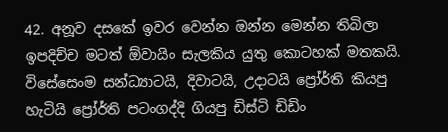42. අනූව දසකේ ඉවර වෙන්න ඔන්න මෙන්න තිබිලා ඉපදිච්ච මටත් ඕවායිං සැලකිය යුතු කොටහක් මතකයි. විසේසෙංම සන්ධ්‍යාටයි, දිවාටයි, උදාටයි ප්‍රෝර්ති කියපු හැටියි ප්‍රෝර්ති පටංගද්දි ගියපු ඩිස්ටි ඩිඩිං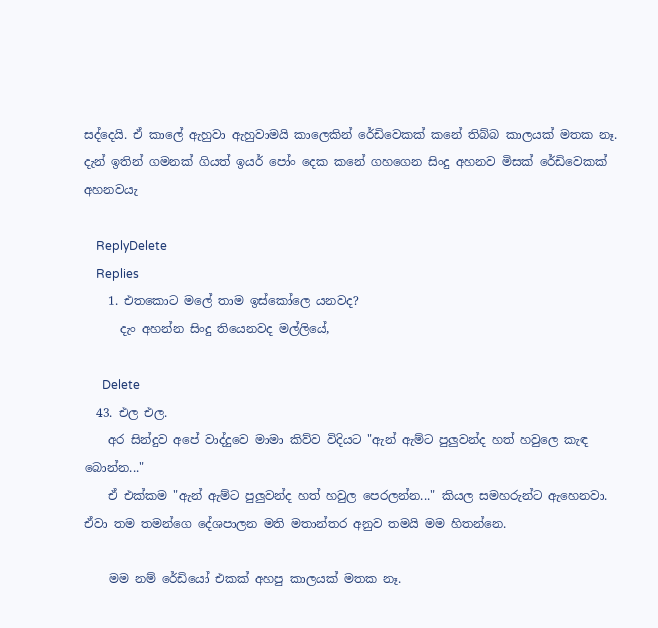සද්දෙයි. ඒ කාලේ ඇහුවා ඇහුවාමයි කාලෙකින් රේඩිවෙකක් කනේ තිබ්බ කාලයක් මතක නෑ. දැන් ඉතින් ගමනක් ගියත් ඉයර් පෝං දෙක කනේ ගහගෙන සිංදු අහනව මිසක් රේඩිවෙකක් අහනවයැ

    ReplyDelete
    Replies
    1. එතකොට මලේ තාම ඉස්කෝලෙ යනවද?
      දැං අහන්න සිංදු තියෙනවද මල්ලියේ,

      Delete
  43. එල එල.
    අර සින්දුව අපේ වාද්දුවෙ මාමා කිව්ව විදියට "ඇන් ඇම්ට පුලුවන්ද හත් හවුලෙ කැඳ බොන්න..."
    ඒ එක්කම "ඇන් ඇම්ට පුලුවන්ද හත් හවුල පෙරලන්න..." කියල සමහරුන්ට ඇහෙනවා. ඒවා තම තමන්ගෙ දේශපාලන මති මතාන්තර අනුව තමයි මම හිතන්නෙ.

    මම නම් රේඩියෝ එකක් අහපු කාලයක් මතක නෑ.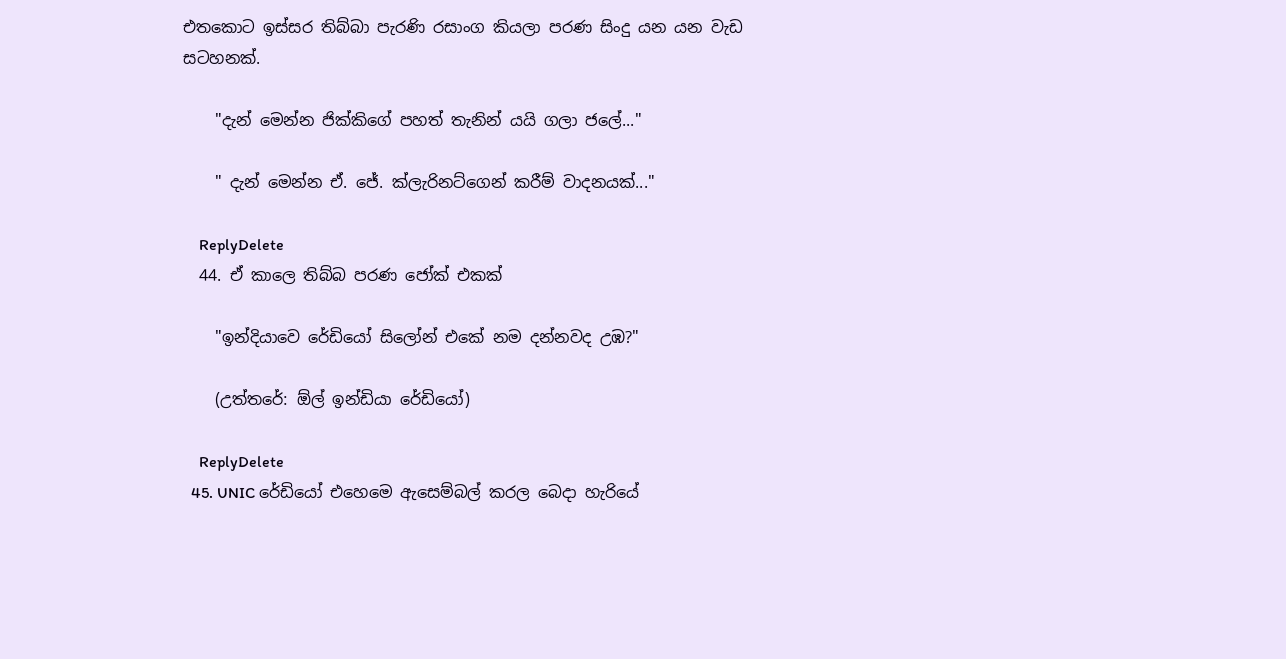එතකොට ඉස්සර තිබ්බා පැරණි රසාංග කියලා පරණ සිංදු යන යන වැඩ සටහනක්.

    "දැන් මෙන්න ජික්කිගේ පහත් තැනින් යයි ගලා ජලේ..."

    " දැන් මෙන්න ඒ. ජේ. ක්ලැරිනට්ගෙන් කරීම් වාදනයක්..."

    ReplyDelete
  44. ඒ කාලෙ තිබ්බ පරණ ජෝක් එකක්

    "ඉන්දියාවෙ රේඩියෝ සිලෝන් එකේ නම දන්නවද උඹ?"

    (උත්තරේ: ඕල් ඉන්ඩියා රේඩියෝ)

    ReplyDelete
  45. UNIC රේඩියෝ එහෙමෙ ඇසෙම්බල් කරල බෙදා හැරියේ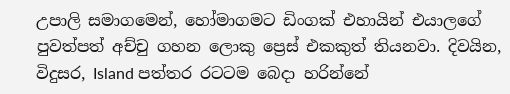උපාලි සමාගමෙන්, හෝමාගමට ඩිංගක් එහායින් එයාලගේ පුවත්පත් අච්චු ගහන ලොකු ප්‍රෙස් එකකුත් තියනවා. දිවයින, විදුසර, Island පත්තර රටටම බෙදා හරින්නේ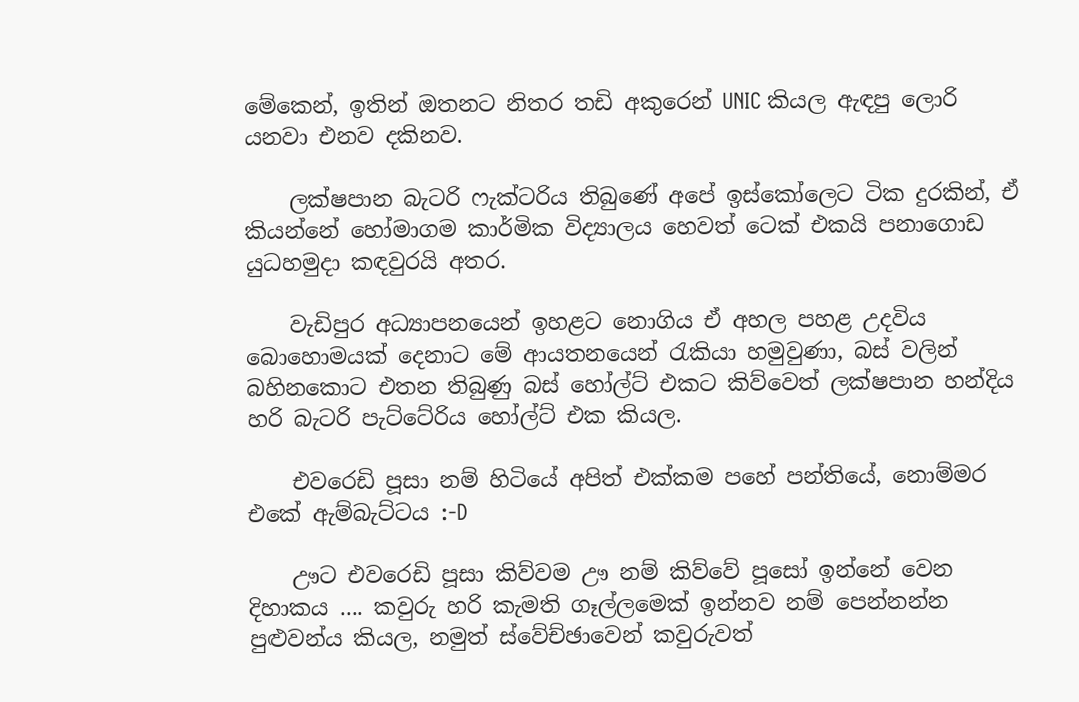මේකෙන්, ඉතින් ඔතනට නිතර තඩි අකුරෙන් UNIC කියල ඇඳපු ලොරි යනවා එනව දකිනව.

    ලක්ෂපාන බැටරි ෆැක්ටරිය තිබුණේ අපේ ඉස්කෝලෙට ටික දුරකින්, ඒ කියන්නේ හෝමාගම කාර්මික විද්‍යාලය හෙවත් ටෙක් එකයි පනාගොඩ යුධහමුදා කඳවුරයි අතර.

    වැඩිපුර අධ්‍යාපනයෙන් ඉහළට නොගිය ඒ අහල පහළ උදවිය බොහොමයක් දෙනාට මේ ආයතනයෙන් රැකියා හමුවුණා, බස් වලින් බහිනකොට එතන තිබුණු බස් හෝල්ට් එකට කිව්වෙත් ලක්ෂපාන හන්දිය හරි බැටරි පැට්ටේරිය හෝල්ට් එක කියල.

    එවරෙඩි පූසා නම් හිටියේ අපිත් එක්කම පහේ පන්තියේ, නොම්මර එකේ ඇම්බැට්ටය :-D

    ඌට එවරෙඩි පූසා කිව්වම ඌ නම් කිව්වේ පූසෝ ඉන්නේ වෙන දිහාකය .... කවුරු හරි කැමති ගෑල්ලමෙක් ඉන්නව නම් පෙන්නන්න පුළුවන්ය කියල, නමුත් ස්වේච්ඡාවෙන් කවුරුවත්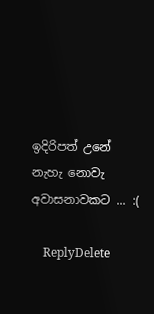ඉදිරිපත් උනේ නැහැ නොවැ අවාසනාවකට ... :(

    ReplyDelete